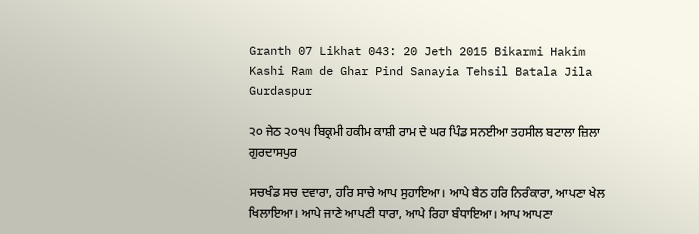Granth 07 Likhat 043: 20 Jeth 2015 Bikarmi Hakim Kashi Ram de Ghar Pind Sanayia Tehsil Batala Jila Gurdaspur

੨੦ ਜੇਠ ੨੦੧੫ ਬਿਕ੍ਰਮੀ ਹਕੀਮ ਕਾਸ਼ੀ ਰਾਮ ਦੇ ਘਰ ਪਿੰਡ ਸਨਈਆ ਤਹਸੀਲ ਬਟਾਲਾ ਜ਼ਿਲਾ ਗੁਰਦਾਸਪੁਰ

ਸਚਖੰਡ ਸਚ ਦਵਾਰਾ, ਹਰਿ ਸਾਚੇ ਆਪ ਸੁਹਾਇਆ। ਆਪੇ ਬੈਠ ਹਰਿ ਨਿਰੰਕਾਰਾ, ਆਪਣਾ ਖੇਲ ਖਿਲਾਇਆ। ਆਪੇ ਜਾਣੇ ਆਪਣੀ ਧਾਰਾ, ਆਪੇ ਰਿਹਾ ਬੰਧਾਇਆ। ਆਪ ਆਪਣਾ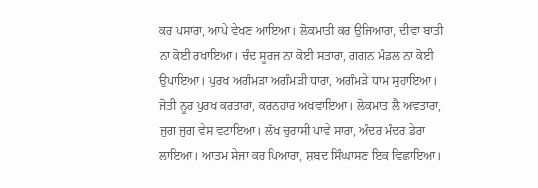ਕਰ ਪਸਾਰਾ, ਆਪੇ ਵੇਖਣ ਆਇਆ। ਲੋਕਮਾਤੀ ਕਰ ਉਜਿਆਰਾ, ਦੀਵਾ ਬਾਤੀ ਨਾ ਕੋਈ ਰਖਾਇਆ। ਚੰਦ ਸੂਰਜ ਨਾ ਕੋਈ ਸਤਾਰਾ, ਗਗਨ ਮੰਡਲ ਨਾ ਕੋਈ ਉਪਾਇਆ। ਪੁਰਖ ਅਗੰਮੜਾ ਅਗੰਮੜੀ ਧਾਰਾ, ਅਗੰਮੜੇ ਧਾਮ ਸੁਹਾਇਆ। ਜੋਤੀ ਨੂਰ ਪੁਰਖ ਕਰਤਾਰਾ, ਕਰਨਹਾਰ ਅਖਵਾਇਆ। ਲੋਕਮਾਤ ਲੈ ਅਵਤਾਰਾ, ਜੁਗ ਜੁਗ ਵੇਸ ਵਟਾਇਆ। ਲੱਖ ਚੁਰਾਸੀ ਪਾਵੇ ਸਾਰਾ, ਅੰਦਰ ਮੰਦਰ ਡੇਰਾ ਲਾਇਆ। ਆਤਮ ਸੇਜਾ ਕਰ ਪਿਆਰਾ, ਸ਼ਬਦ ਸਿੰਘਾਸਣ ਇਕ ਵਿਛਾਇਆ।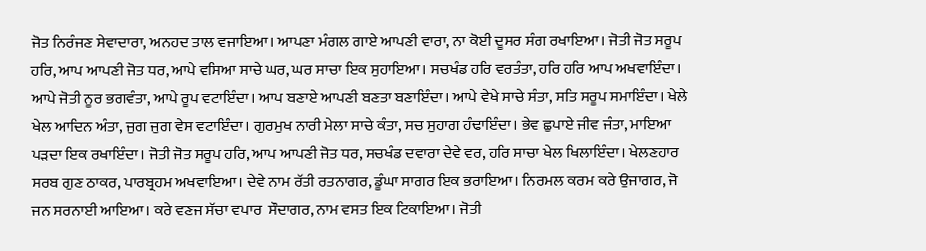ਜੋਤ ਨਿਰੰਜਣ ਸੇਵਾਦਾਰਾ, ਅਨਹਦ ਤਾਲ ਵਜਾਇਆ। ਆਪਣਾ ਮੰਗਲ ਗਾਏ ਆਪਣੀ ਵਾਰਾ, ਨਾ ਕੋਈ ਦੂਸਰ ਸੰਗ ਰਖਾਇਆ। ਜੋਤੀ ਜੋਤ ਸਰੂਪ ਹਰਿ, ਆਪ ਆਪਣੀ ਜੋਤ ਧਰ, ਆਪੇ ਵਸਿਆ ਸਾਚੇ ਘਰ, ਘਰ ਸਾਚਾ ਇਕ ਸੁਹਾਇਆ। ਸਚਖੰਡ ਹਰਿ ਵਰਤੰਤਾ, ਹਰਿ ਹਰਿ ਆਪ ਅਖਵਾਇੰਦਾ। ਆਪੇ ਜੋਤੀ ਨੂਰ ਭਗਵੰਤਾ, ਆਪੇ ਰੂਪ ਵਟਾਇੰਦਾ। ਆਪ ਬਣਾਏ ਆਪਣੀ ਬਣਤਾ ਬਣਾਇੰਦਾ। ਆਪੇ ਵੇਖੇ ਸਾਚੇ ਸੰਤਾ, ਸਤਿ ਸਰੂਪ ਸਮਾਇੰਦਾ। ਖੇਲੇ ਖੇਲ ਆਦਿਨ ਅੰਤਾ, ਜੁਗ ਜੁਗ ਵੇਸ ਵਟਾਇੰਦਾ। ਗੁਰਮੁਖ ਨਾਰੀ ਮੇਲਾ ਸਾਚੇ ਕੰਤਾ, ਸਚ ਸੁਹਾਗ ਹੰਢਾਇੰਦਾ। ਭੇਵ ਛੁਪਾਏ ਜੀਵ ਜੰਤਾ, ਮਾਇਆ ਪੜਦਾ ਇਕ ਰਖਾਇੰਦਾ। ਜੋਤੀ ਜੋਤ ਸਰੂਪ ਹਰਿ, ਆਪ ਆਪਣੀ ਜੋਤ ਧਰ, ਸਚਖੰਡ ਦਵਾਰਾ ਦੇਵੇ ਵਰ, ਹਰਿ ਸਾਚਾ ਖੇਲ ਖਿਲਾਇੰਦਾ। ਖੇਲਣਹਾਰ ਸਰਬ ਗੁਣ ਠਾਕਰ, ਪਾਰਬ੍ਰਹਮ ਅਖਵਾਇਆ। ਦੇਵੇ ਨਾਮ ਰੱਤੀ ਰਤਨਾਗਰ, ਡੂੰਘਾ ਸਾਗਰ ਇਕ ਭਰਾਇਆ। ਨਿਰਮਲ ਕਰਮ ਕਰੇ ਉਜਾਗਰ, ਜੋ ਜਨ ਸਰਨਾਈ ਆਇਆ। ਕਰੇ ਵਣਜ ਸੱਚਾ ਵਪਾਰ  ਸੌਦਾਗਰ, ਨਾਮ ਵਸਤ ਇਕ ਟਿਕਾਇਆ। ਜੋਤੀ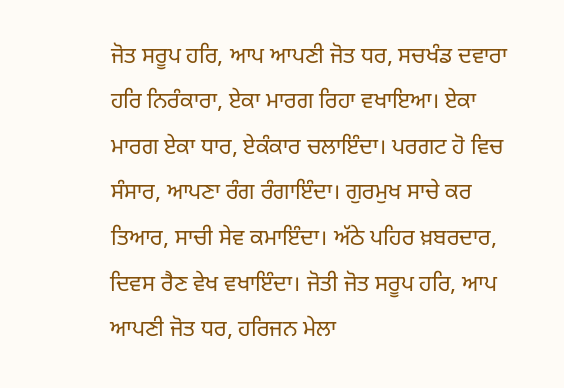ਜੋਤ ਸਰੂਪ ਹਰਿ, ਆਪ ਆਪਣੀ ਜੋਤ ਧਰ, ਸਚਖੰਡ ਦਵਾਰਾ ਹਰਿ ਨਿਰੰਕਾਰਾ, ਏਕਾ ਮਾਰਗ ਰਿਹਾ ਵਖਾਇਆ। ਏਕਾ ਮਾਰਗ ਏਕਾ ਧਾਰ, ਏਕੰਕਾਰ ਚਲਾਇੰਦਾ। ਪਰਗਟ ਹੋ ਵਿਚ ਸੰਸਾਰ, ਆਪਣਾ ਰੰਗ ਰੰਗਾਇੰਦਾ। ਗੁਰਮੁਖ ਸਾਚੇ ਕਰ ਤਿਆਰ, ਸਾਚੀ ਸੇਵ ਕਮਾਇੰਦਾ। ਅੱਠੇ ਪਹਿਰ ਖ਼ਬਰਦਾਰ, ਦਿਵਸ ਰੈਣ ਵੇਖ ਵਖਾਇੰਦਾ। ਜੋਤੀ ਜੋਤ ਸਰੂਪ ਹਰਿ, ਆਪ ਆਪਣੀ ਜੋਤ ਧਰ, ਹਰਿਜਨ ਮੇਲਾ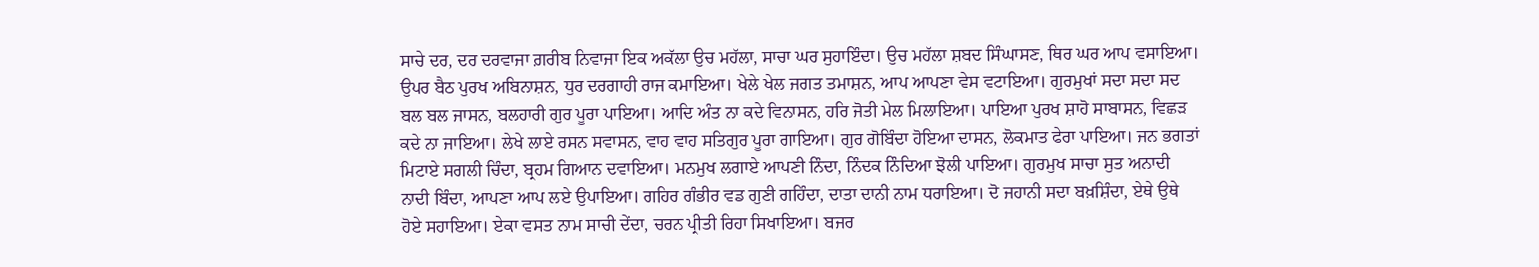ਸਾਚੇ ਦਰ, ਦਰ ਦਰਵਾਜਾ ਗ਼ਰੀਬ ਨਿਵਾਜਾ ਇਕ ਅਕੱਲਾ ਉਚ ਮਹੱਲਾ, ਸਾਚਾ ਘਰ ਸੁਹਾਇੰਦਾ। ਉਚ ਮਹੱਲਾ ਸ਼ਬਦ ਸਿੰਘਾਸਣ, ਥਿਰ ਘਰ ਆਪ ਵਸਾਇਆ। ਉਪਰ ਬੈਠ ਪੁਰਖ ਅਬਿਨਾਸ਼ਨ, ਧੁਰ ਦਰਗਾਹੀ ਰਾਜ ਕਮਾਇਆ। ਖੇਲੇ ਖੇਲ ਜਗਤ ਤਮਾਸ਼ਨ, ਆਪ ਆਪਣਾ ਵੇਸ ਵਟਾਇਆ। ਗੁਰਮੁਖਾਂ ਸਦਾ ਸਦਾ ਸਦ ਬਲ ਬਲ ਜਾਸਨ, ਬਲਹਾਰੀ ਗੁਰ ਪੂਰਾ ਪਾਇਆ। ਆਦਿ ਅੰਤ ਨਾ ਕਦੇ ਵਿਨਾਸਨ, ਹਰਿ ਜੋਤੀ ਮੇਲ ਮਿਲਾਇਆ। ਪਾਇਆ ਪੁਰਖ ਸ਼ਾਹੋ ਸਾਬਾਸਨ, ਵਿਛੜ ਕਦੇ ਨਾ ਜਾਇਆ। ਲੇਖੇ ਲਾਏ ਰਸਨ ਸਵਾਸਨ, ਵਾਹ ਵਾਹ ਸਤਿਗੁਰ ਪੂਰਾ ਗਾਇਆ। ਗੁਰ ਗੋਬਿੰਦਾ ਹੋਇਆ ਦਾਸਨ, ਲੋਕਮਾਤ ਫੇਰਾ ਪਾਇਆ। ਜਨ ਭਗਤਾਂ ਮਿਟਾਏ ਸਗਲੀ ਚਿੰਦਾ, ਬ੍ਰਹਮ ਗਿਆਨ ਦਵਾਇਆ। ਮਨਮੁਖ ਲਗਾਏ ਆਪਣੀ ਨਿੰਦਾ, ਨਿੰਦਕ ਨਿੰਦਿਆ ਝੋਲੀ ਪਾਇਆ। ਗੁਰਮੁਖ ਸਾਚਾ ਸੁਤ ਅਨਾਦੀ ਨਾਦੀ ਬਿੰਦਾ, ਆਪਣਾ ਆਪ ਲਏ ਉਪਾਇਆ। ਗਹਿਰ ਗੰਭੀਰ ਵਡ ਗੁਣੀ ਗਹਿੰਦਾ, ਦਾਤਾ ਦਾਨੀ ਨਾਮ ਧਰਾਇਆ। ਦੋ ਜਹਾਨੀ ਸਦਾ ਬਖ਼ਸ਼ਿੰਦਾ, ਏਥੇ ਉਥੇ ਹੋਏ ਸਹਾਇਆ। ਏਕਾ ਵਸਤ ਨਾਮ ਸਾਚੀ ਦੇਂਦਾ, ਚਰਨ ਪ੍ਰੀਤੀ ਰਿਹਾ ਸਿਖਾਇਆ। ਬਜਰ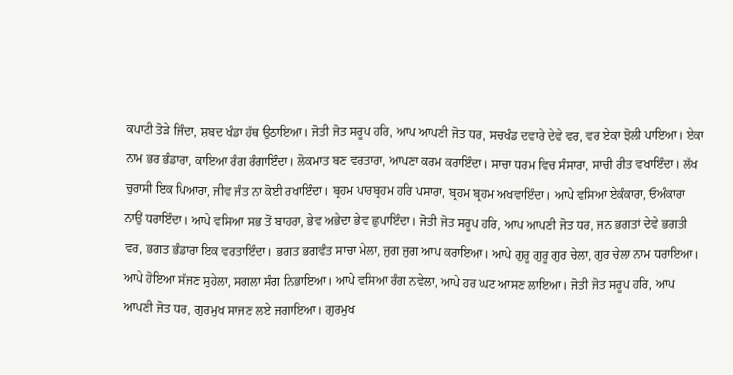ਕਪਾਟੀ ਤੋੜੇ ਜਿੰਦਾ, ਸ਼ਬਦ ਖੰਡਾ ਹੱਥ ਉਠਾਇਆ। ਜੋਤੀ ਜੋਤ ਸਰੂਪ ਹਰਿ, ਆਪ ਆਪਣੀ ਜੋਤ ਧਰ, ਸਚਖੰਡ ਦਵਾਰੇ ਦੇਵੇ ਵਰ, ਵਰ ਏਕਾ ਝੋਲੀ ਪਾਇਆ। ਏਕਾ ਨਾਮ ਭਰ ਭੰਡਾਰਾ, ਕਾਇਆ ਰੰਗ ਰੰਗਾਇੰਦਾ। ਲੋਕਮਾਤ ਬਣ ਵਰਤਾਰਾ, ਆਪਣਾ ਕਰਮ ਕਰਾਇੰਦਾ। ਸਾਚਾ ਧਰਮ ਵਿਚ ਸੰਸਾਰਾ, ਸਾਚੀ ਰੀਤ ਵਖਾਇੰਦਾ। ਲੱਖ ਚੁਰਾਸੀ ਇਕ ਪਿਆਰਾ, ਜੀਵ ਜੰਤ ਨਾ ਕੋਈ ਰਖਾਇੰਦਾ। ਬ੍ਰਹਮ ਪਾਰਬ੍ਰਹਮ ਹਰਿ ਪਸਾਰਾ, ਬ੍ਰਹਮ ਬ੍ਰਹਮ ਅਖਵਾਇੰਦਾ। ਆਪੇ ਵਸਿਆ ਏਕੰਕਾਰਾ, ਓਅੰਕਾਰਾ ਨਾਉਂ ਧਰਾਇੰਦਾ। ਆਪੇ ਵਸਿਆ ਸਭ ਤੋਂ ਬਾਹਰਾ, ਭੇਵ ਅਭੇਦਾ ਭੇਵ ਛੁਪਾਇੰਦਾ। ਜੋਤੀ ਜੋਤ ਸਰੂਪ ਹਰਿ, ਆਪ ਆਪਣੀ ਜੋਤ ਧਰ, ਜਨ ਭਗਤਾਂ ਦੇਵੇ ਭਗਤੀ ਵਰ, ਭਗਤ ਭੰਡਾਰਾ ਇਕ ਵਰਤਾਇੰਦਾ। ਭਗਤ ਭਗਵੰਤ ਸਾਚਾ ਮੇਲਾ, ਜੁਗ ਜੁਗ ਆਪ ਕਰਾਇਆ। ਆਪੇ ਗੁਰੂ ਗੁਰੂ ਗੁਰ ਚੇਲਾ, ਗੁਰ ਚੇਲਾ ਨਾਮ ਧਰਾਇਆ। ਆਪੇ ਹੋਇਆ ਸੱਜਣ ਸੁਹੇਲਾ, ਸਗਲਾ ਸੰਗ ਨਿਭਾਇਆ। ਆਪੇ ਵਸਿਆ ਰੰਗ ਨਵੇਲਾ, ਆਪੇ ਹਰ ਘਟ ਆਸਣ ਲਾਇਆ। ਜੋਤੀ ਜੋਤ ਸਰੂਪ ਹਰਿ, ਆਪ ਆਪਣੀ ਜੋਤ ਧਰ, ਗੁਰਮੁਖ ਸਾਜਣ ਲਏ ਜਗਾਇਆ। ਗੁਰਮੁਖ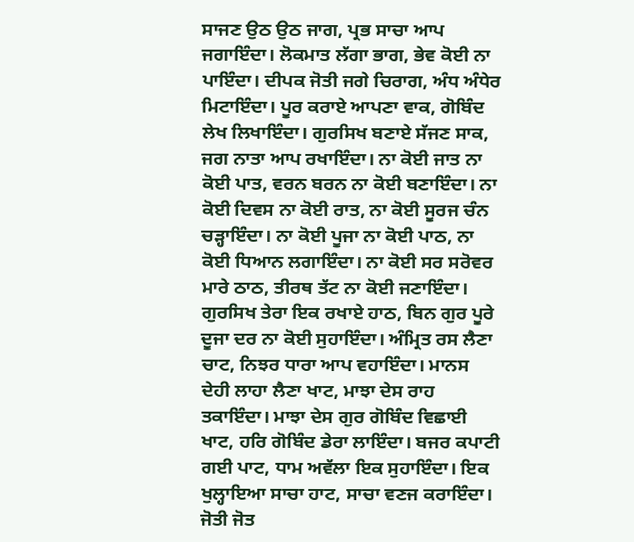ਸਾਜਣ ਉਠ ਉਠ ਜਾਗ, ਪ੍ਰਭ ਸਾਚਾ ਆਪ ਜਗਾਇੰਦਾ। ਲੋਕਮਾਤ ਲੱਗਾ ਭਾਗ, ਭੇਵ ਕੋਈ ਨਾ ਪਾਇੰਦਾ। ਦੀਪਕ ਜੋਤੀ ਜਗੇ ਚਿਰਾਗ, ਅੰਧ ਅੰਧੇਰ ਮਿਟਾਇੰਦਾ। ਪੂਰ ਕਰਾਏ ਆਪਣਾ ਵਾਕ, ਗੋਬਿੰਦ ਲੇਖ ਲਿਖਾਇੰਦਾ। ਗੁਰਸਿਖ ਬਣਾਏ ਸੱਜਣ ਸਾਕ, ਜਗ ਨਾਤਾ ਆਪ ਰਖਾਇੰਦਾ। ਨਾ ਕੋਈ ਜਾਤ ਨਾ ਕੋਈ ਪਾਤ, ਵਰਨ ਬਰਨ ਨਾ ਕੋਈ ਬਣਾਇੰਦਾ। ਨਾ ਕੋਈ ਦਿਵਸ ਨਾ ਕੋਈ ਰਾਤ, ਨਾ ਕੋਈ ਸੂਰਜ ਚੰਨ ਚੜ੍ਹਾਇੰਦਾ। ਨਾ ਕੋਈ ਪੂਜਾ ਨਾ ਕੋਈ ਪਾਠ, ਨਾ ਕੋਈ ਧਿਆਨ ਲਗਾਇੰਦਾ। ਨਾ ਕੋਈ ਸਰ ਸਰੋਵਰ ਮਾਰੇ ਠਾਠ, ਤੀਰਥ ਤੱਟ ਨਾ ਕੋਈ ਜਣਾਇੰਦਾ। ਗੁਰਸਿਖ ਤੇਰਾ ਇਕ ਰਖਾਏ ਹਾਠ, ਬਿਨ ਗੁਰ ਪੂਰੇ ਦੂਜਾ ਦਰ ਨਾ ਕੋਈ ਸੁਹਾਇੰਦਾ। ਅੰਮ੍ਰਿਤ ਰਸ ਲੈਣਾ ਚਾਟ, ਨਿਝਰ ਧਾਰਾ ਆਪ ਵਹਾਇੰਦਾ। ਮਾਨਸ ਦੇਹੀ ਲਾਹਾ ਲੈਣਾ ਖਾਟ, ਮਾਝਾ ਦੇਸ ਰਾਹ ਤਕਾਇੰਦਾ। ਮਾਝਾ ਦੇਸ ਗੁਰ ਗੋਬਿੰਦ ਵਿਛਾਈ ਖਾਟ, ਹਰਿ ਗੋਬਿੰਦ ਡੇਰਾ ਲਾਇੰਦਾ। ਬਜਰ ਕਪਾਟੀ ਗਈ ਪਾਟ, ਧਾਮ ਅਵੱਲਾ ਇਕ ਸੁਹਾਇੰਦਾ। ਇਕ ਖੁਲ੍ਹਾਇਆ ਸਾਚਾ ਹਾਟ, ਸਾਚਾ ਵਣਜ ਕਰਾਇੰਦਾ। ਜੋਤੀ ਜੋਤ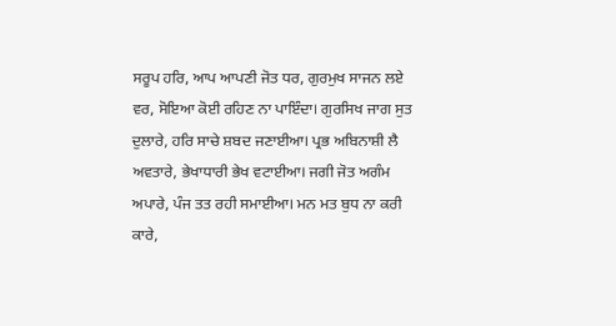ਸਰੂਪ ਹਰਿ, ਆਪ ਆਪਣੀ ਜੋਤ ਧਰ, ਗੁਰਮੁਖ ਸਾਜਨ ਲਏ ਵਰ, ਸੋਇਆ ਕੋਈ ਰਹਿਣ ਨਾ ਪਾਇੰਦਾ। ਗੁਰਸਿਖ ਜਾਗ ਸੁਤ ਦੁਲਾਰੇ, ਹਰਿ ਸਾਚੇ ਸ਼ਬਦ ਜਣਾਈਆ। ਪ੍ਰਭ ਅਬਿਨਾਸ਼ੀ ਲੈ ਅਵਤਾਰੇ, ਭੇਖਾਧਾਰੀ ਭੇਖ ਵਟਾਈਆ। ਜਗੀ ਜੋਤ ਅਗੰਮ ਅਪਾਰੇ, ਪੰਜ ਤਤ ਰਹੀ ਸਮਾਈਆ। ਮਨ ਮਤ ਬੁਧ ਨਾ ਕਰੀ ਕਾਰੇ,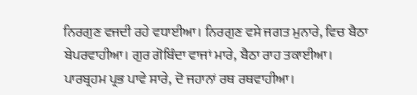ਨਿਰਗੁਣ ਵਜਦੀ ਰਹੇ ਵਧਾਈਆ। ਨਿਰਗੁਣ ਵਸੇ ਜਗਤ ਮੁਨਾਰੇ, ਵਿਚ ਬੈਠਾ ਬੇਪਰਵਾਹੀਆ। ਗੁਰ ਗੋਬਿੰਦਾ ਵਾਜਾਂ ਮਾਰੇ, ਬੈਠਾ ਰਾਹ ਤਕਾਈਆ। ਪਾਰਬ੍ਰਹਮ ਪ੍ਰਭ ਪਾਵੇ ਸਾਰੇ, ਦੋ ਜਹਾਨਾਂ ਰਥ ਰਥਵਾਹੀਆ।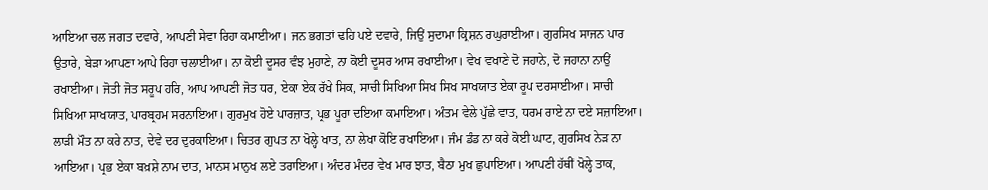ਆਇਆ ਚਲ ਜਗਤ ਦਵਾਰੇ, ਆਪਣੀ ਸੇਵਾ ਰਿਹਾ ਕਮਾਈਆ। ਜਨ ਭਗਤਾਂ ਢਹਿ ਪਏ ਦਵਾਰੇ, ਜਿਉਂ ਸੁਦਾਮਾ ਕ੍ਰਿਸ਼ਨ ਰਘੁਰਾਈਆ। ਗੁਰਸਿਖ ਸਾਜਨ ਪਾਰ ਉਤਾਰੇ, ਬੇੜਾ ਆਪਣਾ ਆਪੇ ਰਿਹਾ ਚਲਾਈਆ। ਨਾ ਕੋਈ ਦੂਸਰ ਵੰਝ ਮੁਹਾਣੇ, ਨਾ ਕੋਈ ਦੂਸਰ ਆਸ ਰਖਾਈਆ। ਵੇਖ ਵਖਾਣੇ ਦੋ ਜਹਾਨੇ, ਦੋ ਜਹਾਨਾ ਨਾਉਂ ਰਖਾਈਆ। ਜੋਤੀ ਜੋਤ ਸਰੂਪ ਹਰਿ, ਆਪ ਆਪਣੀ ਜੋਤ ਧਰ, ਏਕਾ ਏਕ ਰੱਖੇ ਸਿਕ, ਸਾਚੀ ਸਿਖਿਆ ਸਿਖ ਸਿਖ ਸਾਖਯਾਤ ਏਕਾ ਰੂਪ ਦਰਸਾਈਆ। ਸਾਚੀ ਸਿਖਿਆ ਸਾਖਯਾਤ, ਪਾਰਬ੍ਰਹਮ ਸਰਨਾਇਆ। ਗੁਰਮੁਖ ਹੋਏ ਪਾਰਜ਼ਾਤ, ਪ੍ਰਭ ਪੂਰਾ ਦਇਆ ਕਮਾਇਆ। ਅੰਤਮ ਵੇਲੇ ਪੁੱਛੇ ਵਾਤ, ਧਰਮ ਰਾਏ ਨਾ ਦਏ ਸਜ਼ਾਇਆ। ਲਾੜੀ ਮੌਤ ਨਾ ਕਰੇ ਨਾਤ, ਦੇਵੇ ਦਰ ਦੁਰਕਾਇਆ। ਚਿਤਰ ਗੁਪਤ ਨਾ ਖੋਲ੍ਹੇ ਖਾਤ, ਨਾ ਲੇਖਾ ਕੋਇ ਰਖਾਇਆ। ਜੰਮ ਡੰਡ ਨਾ ਕਰੇ ਕੋਈ ਘਾਟ, ਗੁਰਸਿਖ ਨੇੜ ਨਾ ਆਇਆ। ਪ੍ਰਭ ਏਕਾ ਬਖ਼ਸ਼ੇ ਨਾਮ ਦਾਤ, ਮਾਨਸ ਮਾਨੁਖ ਲਏ ਤਰਾਇਆ। ਅੰਦਰ ਮੰਦਰ ਵੇਖ ਮਾਰ ਝਾਤ, ਬੈਠਾ ਮੁਖ ਛੁਪਾਇਆ। ਆਪਣੀ ਹੱਥੀਂ ਖੋਲ੍ਹੇ ਤਾਕ,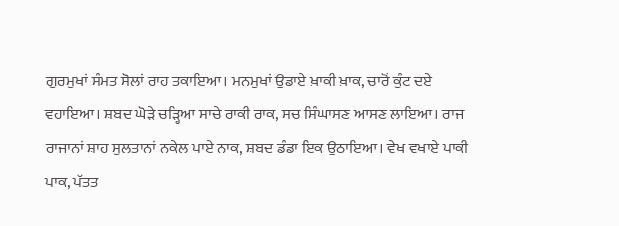ਗੁਰਮੁਖਾਂ ਸੰਮਤ ਸੋਲਾਂ ਰਾਹ ਤਕਾਇਆ। ਮਨਮੁਖਾਂ ਉਡਾਏ ਖ਼ਾਕੀ ਖ਼ਾਕ, ਚਾਰੋਂ ਕੁੰਟ ਦਏ ਵਹਾਇਆ। ਸ਼ਬਦ ਘੋੜੇ ਚੜ੍ਹਿਆ ਸਾਚੇ ਰਾਕੀ ਰਾਕ, ਸਚ ਸਿੰਘਾਸਣ ਆਸਣ ਲਾਇਆ। ਰਾਜ ਰਾਜਾਨਾਂ ਸ਼ਾਹ ਸੁਲਤਾਨਾਂ ਨਕੇਲ ਪਾਏ ਨਾਕ, ਸ਼ਬਦ ਡੰਡਾ ਇਕ ਉਠਾਇਆ। ਵੇਖ ਵਖਾਏ ਪਾਕੀ ਪਾਕ, ਪੱਤਤ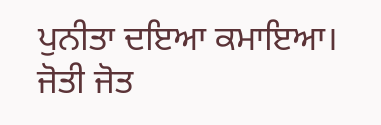ਪੁਨੀਤਾ ਦਇਆ ਕਮਾਇਆ। ਜੋਤੀ ਜੋਤ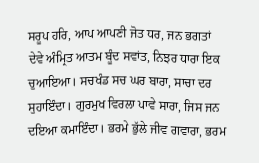ਸਰੂਪ ਹਰਿ, ਆਪ ਆਪਣੀ ਜੋਤ ਧਰ, ਜਨ ਭਗਤਾਂ ਦੇਵੇ ਅੰਮ੍ਰਿਤ ਆਤਮ ਬੂੰਦ ਸਵਾਂਤ, ਨਿਝਰ ਧਾਰਾ ਇਕ ਚੁਆਇਆ। ਸਚਖੰਡ ਸਚ ਘਰ ਬਾਰਾ, ਸਾਚਾ ਦਰ ਸੁਹਾਇੰਦਾ। ਗੁਰਮੁਖ ਵਿਰਲਾ ਪਾਵੇ ਸਾਰਾ, ਜਿਸ ਜਨ ਦਇਆ ਕਮਾਇੰਦਾ। ਭਰਮੇ ਭੁੱਲੇ ਜੀਵ ਗਵਾਰਾ, ਭਰਮ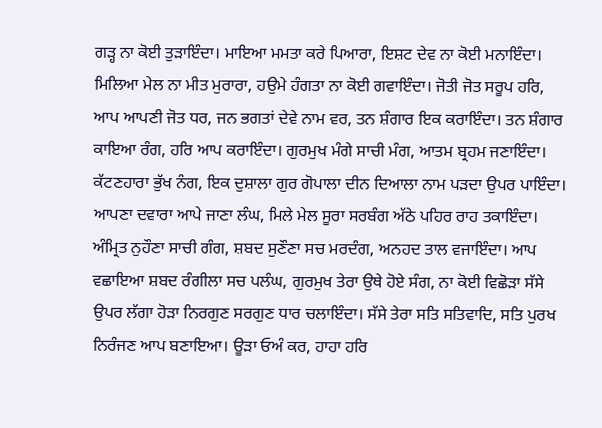ਗੜ੍ਹ ਨਾ ਕੋਈ ਤੁੜਾਇੰਦਾ। ਮਾਇਆ ਮਮਤਾ ਕਰੇ ਪਿਆਰਾ, ਇਸ਼ਟ ਦੇਵ ਨਾ ਕੋਈ ਮਨਾਇੰਦਾ। ਮਿਲਿਆ ਮੇਲ ਨਾ ਮੀਤ ਮੁਰਾਰਾ, ਹਉਮੇ ਹੰਗਤਾ ਨਾ ਕੋਈ ਗਵਾਇੰਦਾ। ਜੋਤੀ ਜੋਤ ਸਰੂਪ ਹਰਿ, ਆਪ ਆਪਣੀ ਜੋਤ ਧਰ, ਜਨ ਭਗਤਾਂ ਦੇਵੇ ਨਾਮ ਵਰ, ਤਨ ਸ਼ੰਗਾਰ ਇਕ ਕਰਾਇੰਦਾ। ਤਨ ਸ਼ੰਗਾਰ ਕਾਇਆ ਰੰਗ, ਹਰਿ ਆਪ ਕਰਾਇੰਦਾ। ਗੁਰਮੁਖ ਮੰਗੇ ਸਾਚੀ ਮੰਗ, ਆਤਮ ਬ੍ਰਹਮ ਜਣਾਇੰਦਾ। ਕੱਟਣਹਾਰਾ ਭੁੱਖ ਨੰਗ, ਇਕ ਦੁਸ਼ਾਲਾ ਗੁਰ ਗੋਪਾਲਾ ਦੀਨ ਦਿਆਲਾ ਨਾਮ ਪੜਦਾ ਉਪਰ ਪਾਇੰਦਾ। ਆਪਣਾ ਦਵਾਰਾ ਆਪੇ ਜਾਣਾ ਲੰਘ, ਮਿਲੇ ਮੇਲ ਸੂਰਾ ਸਰਬੰਗ ਅੱਠੇ ਪਹਿਰ ਰਾਹ ਤਕਾਇੰਦਾ। ਅੰਮ੍ਰਿਤ ਨੁਹੌਣਾ ਸਾਚੀ ਗੰਗ, ਸ਼ਬਦ ਸੁਣੌਣਾ ਸਚ ਮਰਦੰਗ, ਅਨਹਦ ਤਾਲ ਵਜਾਇੰਦਾ। ਆਪ ਵਛਾਇਆ ਸ਼ਬਦ ਰੰਗੀਲਾ ਸਚ ਪਲੰਘ, ਗੁਰਮੁਖ ਤੇਰਾ ਉਥੇ ਹੋਏ ਸੰਗ, ਨਾ ਕੋਈ ਵਿਛੋੜਾ ਸੱਸੇ ਉਪਰ ਲੱਗਾ ਹੋੜਾ ਨਿਰਗੁਣ ਸਰਗੁਣ ਧਾਰ ਚਲਾਇੰਦਾ। ਸੱਸੇ ਤੇਰਾ ਸਤਿ ਸਤਿਵਾਦਿ, ਸਤਿ ਪੁਰਖ ਨਿਰੰਜਣ ਆਪ ਬਣਾਇਆ। ਊੜਾ ਓਅੰ ਕਰ, ਹਾਹਾ ਹਰਿ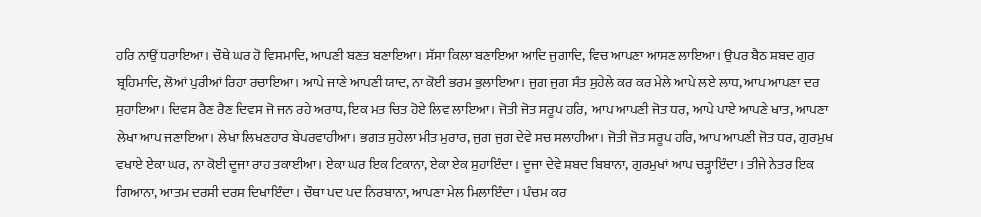ਹਰਿ ਨਾਉਂ ਧਰਾਇਆ। ਚੌਥੇ ਘਰ ਹੋ ਵਿਸਮਾਦਿ, ਆਪਣੀ ਬਣਤ ਬਣਾਇਆ। ਸੱਸਾ ਕਿਲਾ ਬਣਾਇਆ ਆਦਿ ਜੁਗਾਦਿ, ਵਿਚ ਆਪਣਾ ਆਸਣ ਲਾਇਆ। ਉਪਰ ਬੈਠ ਸ਼ਬਦ ਗੁਰ ਬ੍ਰਹਿਮਾਦਿ, ਲੋਆਂ ਪੁਰੀਆਂ ਰਿਹਾ ਰਚਾਇਆ। ਆਪੇ ਜਾਣੇ ਆਪਣੀ ਯਾਦ, ਨਾ ਕੋਈ ਭਰਮ ਭੁਲਾਇਆ। ਜੁਗ ਜੁਗ ਸੰਤ ਸੁਹੇਲੇ ਕਰ ਕਰ ਮੇਲੇ ਆਪੇ ਲਏ ਲਾਧ, ਆਪ ਆਪਣਾ ਦਰ ਸੁਹਾਇਆ। ਦਿਵਸ ਰੈਣ ਰੈਣ ਦਿਵਸ ਜੋ ਜਨ ਰਹੇ ਅਰਾਧ, ਇਕ ਮਤ ਚਿਤ ਹੋਏ ਲਿਵ ਲਾਇਆ। ਜੋਤੀ ਜੋਤ ਸਰੂਪ ਹਰਿ,  ਆਪ ਆਪਣੀ ਜੋਤ ਧਰ, ਆਪੇ ਪਾਏ ਆਪਣੇ ਖਾਤ, ਆਪਣਾ ਲੇਖਾ ਆਪ ਜਣਾਇਆ। ਲੇਖਾ ਲਿਖਣਹਾਰ ਬੇਪਰਵਾਹੀਆ। ਭਗਤ ਸੁਹੇਲਾ ਮੀਤ ਮੁਰਾਰ, ਜੁਗ ਜੁਗ ਦੇਵੇ ਸਚ ਸਲਾਹੀਆ। ਜੋਤੀ ਜੋਤ ਸਰੂਪ ਹਰਿ, ਆਪ ਆਪਣੀ ਜੋਤ ਧਰ, ਗੁਰਮੁਖ ਵਖਾਏ ਏਕਾ ਘਰ, ਨਾ ਕੋਈ ਦੂਜਾ ਰਾਹ ਤਕਾਈਆ। ਏਕਾ ਘਰ ਇਕ ਟਿਕਾਨਾ, ਏਕਾ ਏਕ ਸੁਹਾਇੰਦਾ। ਦੂਜਾ ਦੇਵੇ ਸ਼ਬਦ ਬਿਬਾਨਾ, ਗੁਰਮੁਖਾਂ ਆਪ ਚੜ੍ਹਾਇੰਦਾ। ਤੀਜੇ ਨੇਤਰ ਇਕ ਗਿਆਨਾ, ਆਤਮ ਦਰਸੀ ਦਰਸ ਦਿਖਾਇੰਦਾ। ਚੌਥਾ ਪਦ ਪਦ ਨਿਰਬਾਨਾ, ਆਪਣਾ ਮੇਲ ਮਿਲਾਇੰਦਾ। ਪੰਚਮ ਕਰ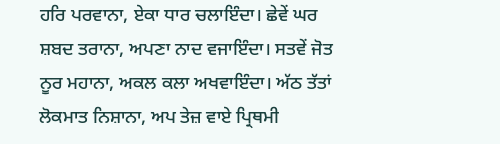ਹਰਿ ਪਰਵਾਨਾ, ਏਕਾ ਧਾਰ ਚਲਾਇੰਦਾ। ਛੇਵੇਂ ਘਰ ਸ਼ਬਦ ਤਰਾਨਾ, ਅਪਣਾ ਨਾਦ ਵਜਾਇੰਦਾ। ਸਤਵੇਂ ਜੋਤ ਨੂਰ ਮਹਾਨਾ, ਅਕਲ ਕਲਾ ਅਖਵਾਇੰਦਾ। ਅੱਠ ਤੱਤਾਂ ਲੋਕਮਾਤ ਨਿਸ਼ਾਨਾ, ਅਪ ਤੇਜ਼ ਵਾਏ ਪ੍ਰਿਥਮੀ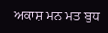ਅਕਾਸ਼ ਮਨ ਮਤ ਬੁਧ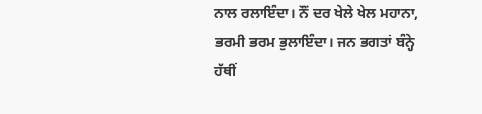ਨਾਲ ਰਲਾਇੰਦਾ। ਨੌਂ ਦਰ ਖੇਲੇ ਖੇਲ ਮਹਾਨਾ, ਭਰਮੀ ਭਰਮ ਭੁਲਾਇੰਦਾ। ਜਨ ਭਗਤਾਂ ਬੰਨ੍ਹੇ ਹੱਥੀਂ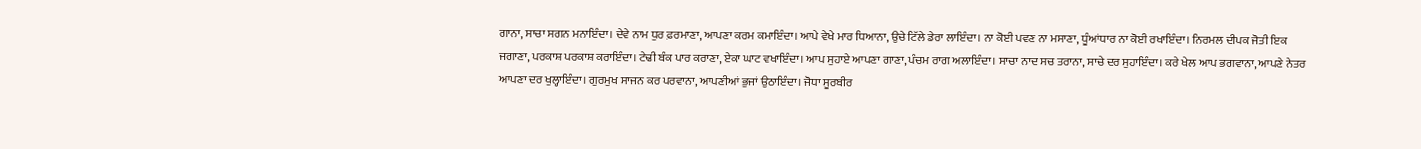ਗਾਨਾ, ਸਾਚਾ ਸਗਨ ਮਨਾਇੰਦਾ। ਦੇਵੇ ਨਾਮ ਧੁਰ ਫ਼ਰਮਾਣਾ, ਆਪਣਾ ਕਰਮ ਕਮਾਇੰਦਾ। ਆਪੇ ਵੇਖੇ ਮਾਰ ਧਿਆਨਾ, ਉਚੇ ਟਿੱਲੇ ਡੇਰਾ ਲਾਇੰਦਾ। ਨਾ ਕੋਈ ਪਵਣ ਨਾ ਮਸਾਣਾ, ਧੂੰਆਂਧਾਰ ਨਾ ਕੋਈ ਰਖਾਇੰਦਾ। ਨਿਰਮਲ ਦੀਪਕ ਜੋਤੀ ਇਕ ਜਗਾਣਾ, ਪਰਕਾਸ਼ ਪਰਕਾਸ਼ ਕਰਾਇੰਦਾ। ਟੇਢੀ ਬੰਕ ਪਾਰ ਕਰਾਣਾ, ਏਕਾ ਘਾਟ ਵਖਾਇੰਦਾ। ਆਪ ਸੁਹਾਏ ਆਪਣਾ ਗਾਣਾ, ਪੰਚਮ ਰਾਗ ਅਲਾਇੰਦਾ। ਸਾਚਾ ਨਾਦ ਸਚ ਤਰਾਨਾ, ਸਾਚੇ ਦਰ ਸੁਹਾਇੰਦਾ। ਕਰੇ ਖੇਲ ਆਪ ਭਗਵਾਨਾ, ਆਪਣੇ ਨੇਤਰ ਆਪਣਾ ਦਰ ਖੁਲ੍ਹਾਇੰਦਾ। ਗੁਰਮੁਖ ਸਾਜਨ ਕਰ ਪਰਵਾਨਾ, ਆਪਣੀਆਂ ਭੁਜਾਂ ਉਠਾਇੰਦਾ। ਜੋਧਾ ਸੂਰਬੀਰ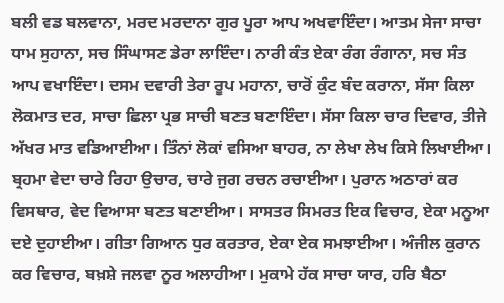ਬਲੀ ਵਡ ਬਲਵਾਨਾ, ਮਰਦ ਮਰਦਾਨਾ ਗੁਰ ਪੂਰਾ ਆਪ ਅਖਵਾਇੰਦਾ। ਆਤਮ ਸੇਜਾ ਸਾਚਾ ਧਾਮ ਸੁਹਾਨਾ, ਸਚ ਸਿੰਘਾਸਣ ਡੇਰਾ ਲਾਇੰਦਾ। ਨਾਰੀ ਕੰਤ ਏਕਾ ਰੰਗ ਰੰਗਾਨਾ, ਸਚ ਸੰਤ ਆਪ ਵਖਾਇੰਦਾ। ਦਸਮ ਦਵਾਰੀ ਤੇਰਾ ਰੂਪ ਮਹਾਨਾ, ਚਾਰੋਂ ਕੁੰਟ ਬੰਦ ਕਰਾਨਾ, ਸੱਸਾ ਕਿਲਾ ਲੋਕਮਾਤ ਦਰ, ਸਾਚਾ ਛਿਲਾ ਪ੍ਰਭ ਸਾਚੀ ਬਣਤ ਬਣਾਇੰਦਾ। ਸੱਸਾ ਕਿਲਾ ਚਾਰ ਦਿਵਾਰ, ਤੀਜੇ ਅੱਖਰ ਮਾਤ ਵਡਿਆਈਆ। ਤਿੰਨਾਂ ਲੋਕਾਂ ਵਸਿਆ ਬਾਹਰ, ਨਾ ਲੇਖਾ ਲੇਖ ਕਿਸੇ ਲਿਖਾਈਆ। ਬ੍ਰਹਮਾ ਵੇਦਾ ਚਾਰੇ ਰਿਹਾ ਉਚਾਰ, ਚਾਰੇ ਜੁਗ ਰਚਨ ਰਚਾਈਆ। ਪੁਰਾਨ ਅਠਾਰਾਂ ਕਰ ਵਿਸਥਾਰ, ਵੇਦ ਵਿਆਸਾ ਬਣਤ ਬਣਾਈਆ। ਸਾਸਤਰ ਸਿਮਰਤ ਇਕ ਵਿਚਾਰ, ਏਕਾ ਮਨੂਆ ਦਏ ਦੁਹਾਈਆ। ਗੀਤਾ ਗਿਆਨ ਧੁਰ ਕਰਤਾਰ, ਏਕਾ ਏਕ ਸਮਝਾਈਆ। ਅੰਜੀਲ ਕੁਰਾਨ ਕਰ ਵਿਚਾਰ, ਬਖ਼ਸ਼ੇ ਜਲਵਾ ਨੂਰ ਅਲਾਹੀਆ। ਮੁਕਾਮੇ ਹੱਕ ਸਾਚਾ ਯਾਰ, ਹਰਿ ਬੈਠਾ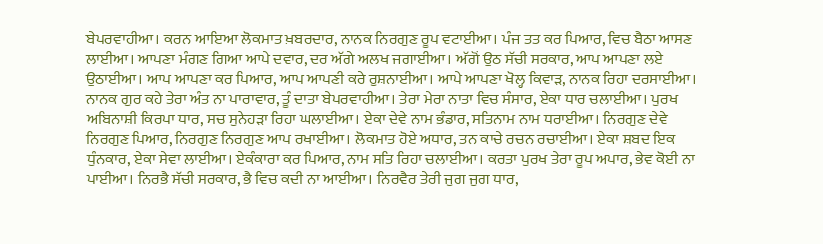ਬੇਪਰਵਾਹੀਆ। ਕਰਨ ਆਇਆ ਲੋਕਮਾਤ ਖ਼ਬਰਦਾਰ, ਨਾਨਕ ਨਿਰਗੁਣ ਰੂਪ ਵਟਾਈਆ। ਪੰਜ ਤਤ ਕਰ ਪਿਆਰ, ਵਿਚ ਬੈਠਾ ਆਸਣ ਲਾਈਆ। ਆਪਣਾ ਮੰਗਣ ਗਿਆ ਆਪੇ ਦਵਾਰ, ਦਰ ਅੱਗੇ ਅਲਖ ਜਗਾਈਆ। ਅੱਗੋਂ ਉਠ ਸੱਚੀ ਸਰਕਾਰ, ਆਪ ਆਪਣਾ ਲਏ ਉਠਾਈਆ। ਆਪ ਆਪਣਾ ਕਰ ਪਿਆਰ, ਆਪ ਆਪਣੀ ਕਰੇ ਰੁਸ਼ਨਾਈਆ। ਆਪੇ ਆਪਣਾ ਖੋਲ੍ਹ ਕਿਵਾੜ, ਨਾਨਕ ਰਿਹਾ ਦਰਸਾਈਆ। ਨਾਨਕ ਗੁਰ ਕਹੇ ਤੇਰਾ ਅੰਤ ਨਾ ਪਾਰਾਵਾਰ, ਤੂੰ ਦਾਤਾ ਬੇਪਰਵਾਹੀਆ। ਤੇਰਾ ਮੇਰਾ ਨਾਤਾ ਵਿਚ ਸੰਸਾਰ, ਏਕਾ ਧਾਰ ਚਲਾਈਆ। ਪੁਰਖ ਅਬਿਨਾਸ਼ੀ ਕਿਰਪਾ ਧਾਰ, ਸਚ ਸੁਨੇਹੜਾ ਰਿਹਾ ਘਲਾਈਆ। ਏਕਾ ਦੇਵੇ ਨਾਮ ਭੰਡਾਰ, ਸਤਿਨਾਮ ਨਾਮ ਧਰਾਈਆ। ਨਿਰਗੁਣ ਦੇਵੇ ਨਿਰਗੁਣ ਪਿਆਰ, ਨਿਰਗੁਣ ਨਿਰਗੁਣ ਆਪ ਰਖਾਈਆ। ਲੋਕਮਾਤ ਹੋਏ ਅਧਾਰ, ਤਨ ਕਾਚੇ ਰਚਨ ਰਚਾਈਆ। ਏਕਾ ਸ਼ਬਦ ਇਕ ਧੁੰਨਕਾਰ, ਏਕਾ ਸੇਵਾ ਲਾਈਆ। ਏਕੰਕਾਰਾ ਕਰ ਪਿਆਰ, ਨਾਮ ਸਤਿ ਰਿਹਾ ਚਲਾਈਆ। ਕਰਤਾ ਪੁਰਖ ਤੇਰਾ ਰੂਪ ਅਪਾਰ, ਭੇਵ ਕੋਈ ਨਾ ਪਾਈਆ। ਨਿਰਭੈ ਸੱਚੀ ਸਰਕਾਰ, ਭੈ ਵਿਚ ਕਦੀ ਨਾ ਆਈਆ। ਨਿਰਵੈਰ ਤੇਰੀ ਜੁਗ ਜੁਗ ਧਾਰ,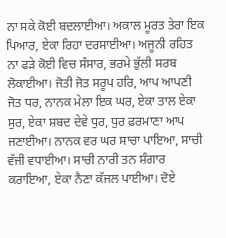ਨਾ ਸਕੇ ਕੋਈ ਬਦਲਾਈਆ। ਅਕਾਲ ਮੂਰਤ ਤੇਰਾ ਇਕ ਪਿਆਰ, ਏਕਾ ਰਿਹਾ ਦਰਸਾਈਆ। ਅਜੂਨੀ ਰਹਿਤ ਨਾ ਫੜੇ ਕੋਈ ਵਿਚ ਸੰਸਾਰ, ਭਰਮੇ ਭੁੱਲੀ ਸਰਬ ਲੋਕਾਈਆ। ਜੋਤੀ ਜੋਤ ਸਰੂਪ ਹਰਿ, ਆਪ ਆਪਣੀ ਜੋਤ ਧਰ, ਨਾਨਕ ਮੇਲਾ ਇਕ ਘਰ, ਏਕਾ ਤਾਲ ਏਕਾ ਸੁਰ, ਏਕਾ ਸ਼ਬਦ ਦੇਵੇ ਧੁਰ, ਧੁਰ ਫ਼ਰਮਾਣਾ ਆਪ ਜਣਾਈਆ। ਨਾਨਕ ਵਰ ਘਰ ਸਾਚਾ ਪਾਇਆ, ਸਾਚੀ ਵੱਜੀ ਵਧਾਈਆ। ਸਾਚੀ ਨਾਰੀ ਤਨ ਸ਼ੰਗਾਰ ਕਰਾਇਆ, ਏਕਾ ਨੈਣਾ ਕੱਜਲ ਪਾਈਆ। ਦੋਏ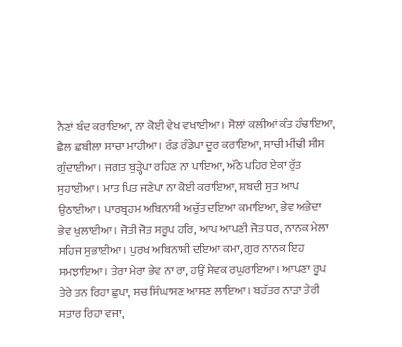ਨੈਣਾਂ ਬੰਦ ਕਰਾਇਆ, ਨਾ ਕੋਈ ਵੇਖ ਵਖਾਈਆ। ਸੋਲਾਂ ਕਲੀਆਂ ਕੰਤ ਹੰਢਾਇਆ, ਛੈਲ ਛਬੀਲਾ ਸਾਚਾ ਮਾਹੀਆ। ਰੰਡ ਰੰਡੇਪਾ ਦੂਰ ਕਰਾਇਆ, ਸਾਚੀ ਮੀਂਢੀ ਸੀਸ ਗੁੰਦਾਈਆ। ਜਗਤ ਬੁੜ੍ਹੇਪਾ ਰਹਿਣ ਨਾ ਪਾਇਆ, ਅੱਠੇ ਪਹਿਰ ਏਕਾ ਰੁੱਤ ਸੁਹਾਈਆ। ਮਾਤ ਪਿਤ ਜਣੇਪਾ ਨਾ ਕੋਈ ਕਰਾਇਆ, ਸ਼ਬਦੀ ਸੁਤ ਆਪ ਉਠਾਈਆ। ਪਾਰਬ੍ਰਹਮ ਅਬਿਨਾਸ਼ੀ ਅਚੁੱਤ ਦਇਆ ਕਮਾਇਆ, ਭੇਵ ਅਭੇਦਾ ਭੇਵ ਖੁਲਾਈਆ। ਜੋਤੀ ਜੋਤ ਸਰੂਪ ਹਰਿ, ਆਪ ਆਪਣੀ ਜੋਤ ਧਰ, ਨਾਨਕ ਮੇਲਾ ਸਹਿਜ ਸੁਭਾਈਆ। ਪੁਰਖ ਅਬਿਨਾਸ਼ੀ ਦਇਆ ਕਮਾ, ਗੁਰ ਨਾਨਕ ਇਹ ਸਮਝਾਇਆ। ਤੇਰਾ ਮੇਰਾ ਭੇਵ ਨਾ ਰਾ, ਹਉਂ ਸੇਵਕ ਰਘੁਰਾਇਆ। ਆਪਣਾ ਰੂਪ ਤੇਰੇ ਤਨ ਰਿਹਾ ਛੁਪਾ, ਸਚ ਸਿੰਘਾਸਣ ਆਸਣ ਲਾਇਆ। ਬਹੱਤਰ ਨਾੜਾ ਤੇਰੀ ਸਤਾਰ ਰਿਹਾ ਵਜਾ,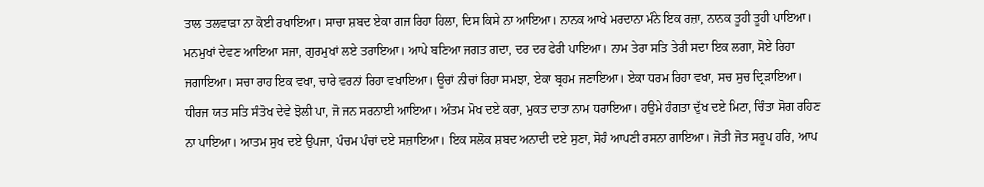ਤਾਲ ਤਲਵਾੜਾ ਨਾ ਕੋਈ ਰਖਾਇਆ। ਸਾਚਾ ਸ਼ਬਦ ਏਕਾ ਗਜ ਰਿਹਾ ਹਿਲਾ, ਦਿਸ ਕਿਸੇ ਨਾ ਆਇਆ। ਨਾਨਕ ਆਖੇ ਮਰਦਾਨਾ ਮੰਨੇ ਇਕ ਰਜ਼ਾ, ਨਾਨਕ ਤੂਹੀ ਤੂਹੀ ਪਾਇਆ। ਮਨਮੁਖਾਂ ਦੇਵਣ ਆਇਆ ਸਜਾ, ਗੁਰਮੁਖਾਂ ਲਏ ਤਰਾਇਆ। ਆਪੇ ਬਣਿਆ ਜਗਤ ਗਦਾ, ਦਰ ਦਰ ਫੇਰੀ ਪਾਇਆ। ਨਾਮ ਤੇਰਾ ਸਤਿ ਤੇਰੀ ਸਦਾ ਇਕ ਲਗਾ, ਸੋਏ ਰਿਹਾ ਜਗਾਇਆ। ਸਚਾ ਰਾਹ ਇਕ ਵਖਾ, ਚਾਰੇ ਵਰਨਾਂ ਰਿਹਾ ਵਖਾਇਆ। ਊਚਾਂ ਨੀਚਾਂ ਰਿਹਾ ਸਮਝਾ, ਏਕਾ ਬ੍ਰਹਮ ਜਣਾਇਆ। ਏਕਾ ਧਰਮ ਰਿਹਾ ਵਖਾ, ਸਚ ਸੁਚ ਦ੍ਰਿੜਾਇਆ। ਧੀਰਜ ਯਤ ਸਤਿ ਸੰਤੋਖ ਦੇਵੇ ਝੋਲੀ ਪਾ, ਜੋ ਜਨ ਸਰਨਾਈ ਆਇਆ। ਅੰਤਮ ਮੋਖ ਦਏ ਕਰਾ, ਮੁਕਤ ਦਾਤਾ ਨਾਮ ਧਰਾਇਆ। ਹਉਮੇ ਹੰਗਤਾ ਦੁੱਖ ਦਏ ਮਿਟਾ, ਚਿੰਤਾ ਸੋਗ ਰਹਿਣ ਨਾ ਪਾਇਆ। ਆਤਮ ਸੁਖ ਦਏ ਉਪਜਾ, ਪੰਚਮ ਪੰਚਾਂ ਦਏ ਸਜ਼ਾਇਆ। ਇਕ ਸਲੋਕ ਸ਼ਬਦ ਅਨਾਦੀ ਦਏ ਸੁਣਾ, ਸੋਹੰ ਆਪਣੀ ਰਸਨਾ ਗਾਇਆ। ਜੋਤੀ ਜੋਤ ਸਰੂਪ ਹਰਿ, ਆਪ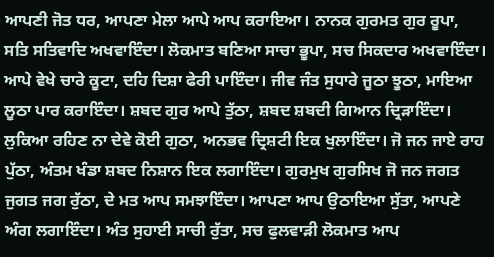ਆਪਣੀ ਜੋਤ ਧਰ, ਆਪਣਾ ਮੇਲਾ ਆਪੇ ਆਪ ਕਰਾਇਆ। ਨਾਨਕ ਗੁਰਮਤ ਗੁਰ ਰੂਪਾ, ਸਤਿ ਸਤਿਵਾਦਿ ਅਖਵਾਇੰਦਾ। ਲੋਕਮਾਤ ਬਣਿਆ ਸਾਚਾ ਭੂਪਾ, ਸਚ ਸਿਕਦਾਰ ਅਖਵਾਇੰਦਾ। ਆਪੇ ਵੇਖੇ ਚਾਰੇ ਕੂਟਾ, ਦਹਿ ਦਿਸ਼ਾ ਫੇਰੀ ਪਾਇੰਦਾ। ਜੀਵ ਜੰਤ ਸੁਧਾਰੇ ਜੂਠਾ ਝੂਠਾ, ਮਾਇਆ ਲੂਠਾ ਪਾਰ ਕਰਾਇੰਦਾ। ਸ਼ਬਦ ਗੁਰ ਆਪੇ ਤੁੱਠਾ, ਸ਼ਬਦ ਸ਼ਬਦੀ ਗਿਆਨ ਦ੍ਰਿੜਾਇੰਦਾ। ਲੁਕਿਆ ਰਹਿਣ ਨਾ ਦੇਵੇ ਕੋਈ ਗੁਠਾ, ਅਨਭਵ ਦ੍ਰਿਸ਼ਟੀ ਇਕ ਖੁਲਾਇੰਦਾ। ਜੋ ਜਨ ਜਾਏ ਰਾਹ ਪੁੱਠਾ, ਅੰਤਮ ਖੰਡਾ ਸ਼ਬਦ ਨਿਸ਼ਾਨ ਇਕ ਲਗਾਇੰਦਾ। ਗੁਰਮੁਖ ਗੁਰਸਿਖ ਜੋ ਜਨ ਜਗਤ ਜੁਗਤ ਜਗ ਰੁੱਠਾ, ਦੇ ਮਤ ਆਪ ਸਮਝਾਇੰਦਾ। ਆਪਣਾ ਆਪ ਉਠਾਇਆ ਸੁੱਤਾ, ਆਪਣੇ ਅੰਗ ਲਗਾਇੰਦਾ। ਅੰਤ ਸੁਹਾਈ ਸਾਚੀ ਰੁੱਤਾ, ਸਚ ਫੁਲਵਾੜੀ ਲੋਕਮਾਤ ਆਪ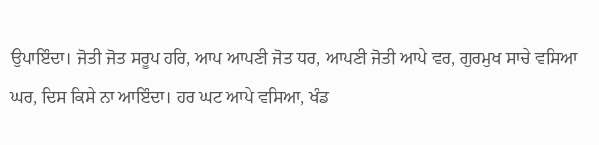ਉਪਾਇੰਦਾ। ਜੋਤੀ ਜੋਤ ਸਰੂਪ ਹਰਿ, ਆਪ ਆਪਣੀ ਜੋਤ ਧਰ, ਆਪਣੀ ਜੋਤੀ ਆਪੇ ਵਰ, ਗੁਰਮੁਖ ਸਾਚੇ ਵਸਿਆ ਘਰ, ਦਿਸ ਕਿਸੇ ਨਾ ਆਇੰਦਾ। ਹਰ ਘਟ ਆਪੇ ਵਸਿਆ, ਖੰਡ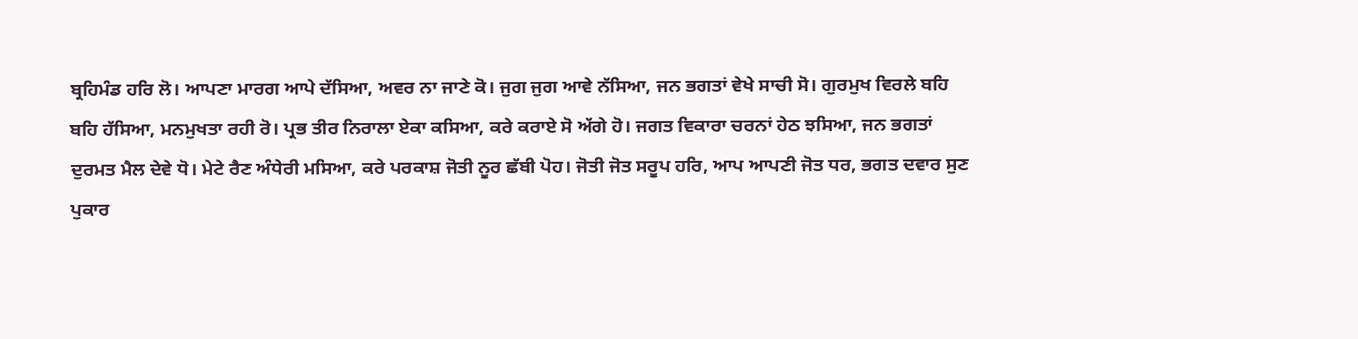ਬ੍ਰਹਿਮੰਡ ਹਰਿ ਲੋ। ਆਪਣਾ ਮਾਰਗ ਆਪੇ ਦੱਸਿਆ, ਅਵਰ ਨਾ ਜਾਣੇ ਕੋ। ਜੁਗ ਜੁਗ ਆਵੇ ਨੱਸਿਆ, ਜਨ ਭਗਤਾਂ ਵੇਖੇ ਸਾਚੀ ਸੋ। ਗੁਰਮੁਖ ਵਿਰਲੇ ਬਹਿ ਬਹਿ ਹੱਸਿਆ, ਮਨਮੁਖਤਾ ਰਹੀ ਰੋ। ਪ੍ਰਭ ਤੀਰ ਨਿਰਾਲਾ ਏਕਾ ਕਸਿਆ, ਕਰੇ ਕਰਾਏ ਸੋ ਅੱਗੇ ਹੋ। ਜਗਤ ਵਿਕਾਰਾ ਚਰਨਾਂ ਹੇਠ ਝਸਿਆ, ਜਨ ਭਗਤਾਂ ਦੁਰਮਤ ਮੈਲ ਦੇਵੇ ਧੋ। ਮੇਟੇ ਰੈਣ ਅੰਧੇਰੀ ਮਸਿਆ, ਕਰੇ ਪਰਕਾਸ਼ ਜੋਤੀ ਨੂਰ ਛੱਬੀ ਪੋਹ। ਜੋਤੀ ਜੋਤ ਸਰੂਪ ਹਰਿ, ਆਪ ਆਪਣੀ ਜੋਤ ਧਰ, ਭਗਤ ਦਵਾਰ ਸੁਣ ਪੁਕਾਰ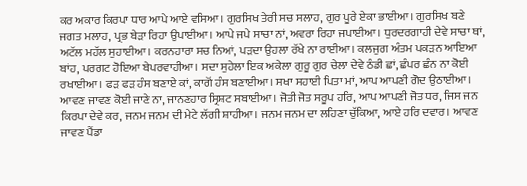ਕਰ ਅਕਾਰ ਕਿਰਪਾ ਧਾਰ ਆਪੇ ਆਏ ਵਸਿਆ। ਗੁਰਸਿਖ ਤੇਰੀ ਸਚ ਸਲਾਹ, ਗੁਰ ਪੂਰੇ ਏਕਾ ਭਾਈਆ। ਗੁਰਸਿਖ ਬਣੇ ਜਗਤ ਮਲਾਹ, ਪ੍ਰਭ ਬੇੜਾ ਰਿਹਾ ਉਪਾਈਆ। ਆਪੇ ਜਪੇ ਸਾਚਾ ਨਾਂ, ਅਵਰਾ ਰਿਹਾ ਜਪਾਈਆ। ਧੁਰਦਰਗਾਹੀ ਦੇਵੇ ਸਾਚਾ ਥਾਂ, ਅਟੱਲ ਮਹੱਲ ਸੁਹਾਈਆ। ਕਰਨਹਾਰਾ ਸਚ ਨਿਆਂ, ਪੜਦਾ ਉਹਲਾ ਰੱਖੇ ਨਾ ਰਾਈਆ। ਕਲਜੁਗ ਅੰਤਮ ਪਕੜਨ ਆਇਆ ਬਾਂਹ, ਪਰਗਟ ਹੋਇਆ ਬੇਪਰਵਾਹੀਆ। ਸਦਾ ਸੁਹੇਲਾ ਇਕ ਅਕੇਲਾ ਗੁਰੂ ਗੁਰ ਚੇਲਾ ਦੇਵੇ ਠੰਡੀ ਛਾਂ, ਛੰਪਰ ਛੰਨ ਨਾ ਕੋਈ ਰਖਾਈਆ। ਫੜ ਫੜ ਹੰਸ ਬਣਾਏ ਕਾਂ, ਕਾਗੋਂ ਹੰਸ ਬਣਾਈਆ। ਸਖਾ ਸਹਾਈ ਪਿਤਾ ਮਾਂ, ਆਪ ਆਪਣੀ ਗੋਦ ਉਠਾਈਆ। ਆਵਣ ਜਾਵਣ ਕੋਈ ਜਾਣੇ ਨਾ, ਜਾਨਣਹਾਰ ਸ੍ਰਿਸ਼ਟ ਸਬਾਈਆ। ਜੋਤੀ ਜੋਤ ਸਰੂਪ ਹਰਿ, ਆਪ ਆਪਣੀ ਜੋਤ ਧਰ, ਜਿਸ ਜਨ ਕਿਰਪਾ ਦੇਵੇ ਕਰ, ਜਨਮ ਜਨਮ ਦੀ ਮੇਟੇ ਲੱਗੀ ਸ਼ਾਹੀਆ। ਜਨਮ ਜਨਮ ਦਾ ਲਹਿਣਾ ਚੁੱਕਿਆ, ਆਏ ਹਰਿ ਦਵਾਰ। ਆਵਣ ਜਾਵਣ ਪੈਂਡਾ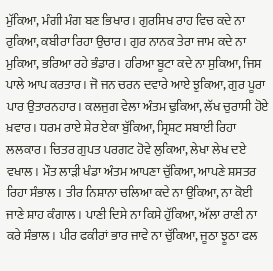ਮੁੱਕਿਆ, ਮੰਗੀ ਮੰਗ ਬਣ ਭਿਖਾਰ। ਗੁਰਸਿਖ ਰਾਹ ਵਿਚ ਕਦੇ ਨਾ ਰੁਕਿਆ, ਕਬੀਰਾ ਰਿਹਾ ਉਚਾਰ। ਗੁਰ ਨਾਨਕ ਤੇਰਾ ਜਾਮ ਕਦੇ ਨਾ ਮੁਕਿਆ, ਭਰਿਆ ਰਹੇ ਭੰਡਾਰ। ਹਰਿਆ ਬੂਟਾ ਕਦੇ ਨਾ ਸੁਕਿਆ, ਜਿਸ ਪਾਲੇ ਆਪ ਕਰਤਾਰ। ਜੋ ਜਨ ਚਰਨ ਦਵਾਰੇ ਆਏ ਝੁਕਿਆ, ਗੁਰ ਪੂਰਾ ਪਾਰ ਉਤਾਰਨਹਾਰ। ਕਲਜੁਗ ਵੇਲਾ ਅੰਤਮ ਢੁਕਿਆ, ਲੱਖ ਚੁਰਾਸੀ ਹੋਏ ਖ਼ਵਾਰ। ਧਰਮ ਰਾਏ ਸ਼ੇਰ ਏਕਾ ਬੁੱਕਿਆ, ਸ੍ਰਿਸ਼ਟ ਸਬਾਈ ਰਿਹਾ ਲਲਕਾਰ। ਚਿਤਰ ਗੁਪਤ ਪਰਗਟ ਹੋਵੇ ਲੁਕਿਆ, ਲੇਖਾ ਲੇਖ ਦਏ ਵਖਾਲ। ਮੌਤ ਲਾੜੀ ਖੰਡਾ ਅੰਤਮ ਆਪਣਾ ਚੁੱਕਿਆ, ਆਪਣੇ ਸ਼ਸਤਰ ਰਿਹਾ ਸੰਭਾਲ। ਤੀਰ ਨਿਸ਼ਾਨਾ ਚਲਿਆ ਕਦੇ ਨਾ ਉਕਿਆ, ਨਾ ਕੋਈ ਜਾਣੇ ਸ਼ਾਹ ਕੰਗਾਲ। ਪਾਣੀ ਦਿਸੇ ਨਾ ਕਿਸੇ ਹੁੱਕਿਆ, ਅੱਲਾ ਰਾਣੀ ਨਾ ਕਰੇ ਸੰਭਾਲ। ਪੀਰ ਫਕੀਰਾਂ ਭਾਰ ਜਾਵੇ ਨਾ ਚੁੱਕਿਆ, ਜੂਠਾ ਝੂਠਾ ਫਲ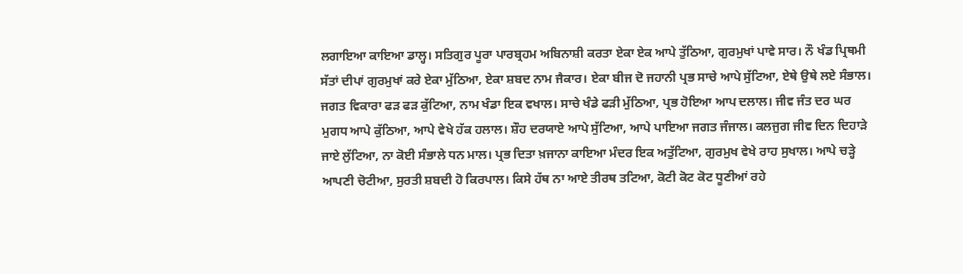ਲਗਾਇਆ ਕਾਇਆ ਡਾਲ੍ਹ। ਸਤਿਗੁਰ ਪੂਰਾ ਪਾਰਬ੍ਰਹਮ ਅਬਿਨਾਸ਼ੀ ਕਰਤਾ ਏਕਾ ਏਕ ਆਪੇ ਤੁੱਠਿਆ, ਗੁਰਮੁਖਾਂ ਪਾਵੇ ਸਾਰ। ਨੌ ਖੰਡ ਪ੍ਰਿਥਮੀ ਸੱਤਾਂ ਦੀਪਾਂ ਗੁਰਮੁਖਾਂ ਕਰੇ ਏਕਾ ਮੁੱਠਿਆ, ਏਕਾ ਸ਼ਬਦ ਨਾਮ ਜੈਕਾਰ। ਏਕਾ ਬੀਜ ਦੋ ਜਹਾਨੀ ਪ੍ਰਭ ਸਾਚੇ ਆਪੇ ਸੁੱਟਿਆ, ਏਥੇ ਉਥੇ ਲਏ ਸੰਭਾਲ। ਜਗਤ ਵਿਕਾਰਾ ਫੜ ਫੜ ਕੁੱਟਿਆ, ਨਾਮ ਖੰਡਾ ਇਕ ਵਖਾਲ। ਸਾਚੇ ਖੰਡੇ ਫੜੀ ਮੁੱਠਿਆ, ਪ੍ਰਭ ਹੋਇਆ ਆਪ ਦਲਾਲ। ਜੀਵ ਜੰਤ ਦਰ ਘਰ ਮੁਗਧ ਆਪੇ ਕੁੱਠਿਆ, ਆਪੇ ਵੇਖੇ ਹੱਕ ਹਲਾਲ। ਸ਼ੌਹ ਦਰਯਾਏ ਆਪੇ ਸੁੱਟਿਆ, ਆਪੇ ਪਾਇਆ ਜਗਤ ਜੰਜਾਲ। ਕਲਜੁਗ ਜੀਵ ਦਿਨ ਦਿਹਾੜੇ ਜਾਏ ਲੁੱਟਿਆ, ਨਾ ਕੋਈ ਸੰਭਾਲੇ ਧਨ ਮਾਲ। ਪ੍ਰਭ ਦਿਤਾ ਖ਼ਜਾਨਾ ਕਾਇਆ ਮੰਦਰ ਇਕ ਅਤੁੱਟਿਆ, ਗੁਰਮੁਖ ਵੇਖੇ ਰਾਹ ਸੁਖਾਲ। ਆਪੇ ਚੜ੍ਹੇ ਆਪਣੀ ਚੋਟੀਆ, ਸੁਰਤੀ ਸ਼ਬਦੀ ਹੋ ਕਿਰਪਾਲ। ਕਿਸੇ ਹੱਥ ਨਾ ਆਏ ਤੀਰਥ ਤਟਿਆ, ਕੋਟੀ ਕੋਟ ਕੋਟ ਧੂਣੀਆਂ ਰਹੇ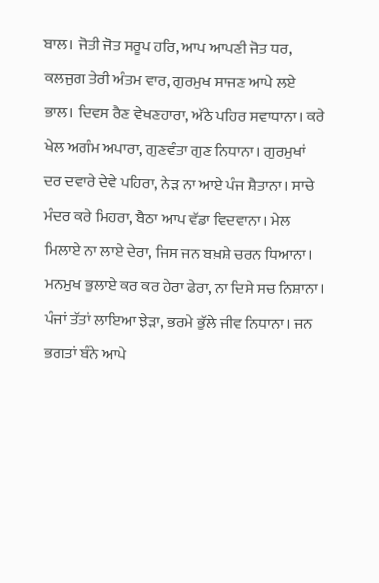ਬਾਲ। ਜੋਤੀ ਜੋਤ ਸਰੂਪ ਹਰਿ, ਆਪ ਆਪਣੀ ਜੋਤ ਧਰ, ਕਲਜੁਗ ਤੇਰੀ ਅੰਤਮ ਵਾਰ, ਗੁਰਮੁਖ ਸਾਜਣ ਆਪੇ ਲਏ ਭਾਲ। ਦਿਵਸ ਰੈਣ ਵੇਖਣਹਾਰਾ, ਅੱਠੇ ਪਹਿਰ ਸਵਾਧਾਨਾ। ਕਰੇ ਖੇਲ ਅਗੰਮ ਅਪਾਰਾ, ਗੁਣਵੰਤਾ ਗੁਣ ਨਿਧਾਨਾ। ਗੁਰਮੁਖਾਂ ਦਰ ਦਵਾਰੇ ਦੇਵੇ ਪਹਿਰਾ, ਨੇੜ ਨਾ ਆਏ ਪੰਜ ਸ਼ੈਤਾਨਾ। ਸਾਚੇ ਮੰਦਰ ਕਰੇ ਮਿਹਰਾ, ਬੈਠਾ ਆਪ ਵੱਡਾ ਵਿਦਵਾਨਾ। ਮੇਲ ਮਿਲਾਏ ਨਾ ਲਾਏ ਦੇਰਾ, ਜਿਸ ਜਨ ਬਖ਼ਸ਼ੇ ਚਰਨ ਧਿਆਨਾ। ਮਨਮੁਖ ਭੁਲਾਏ ਕਰ ਕਰ ਹੇਰਾ ਫੇਰਾ, ਨਾ ਦਿਸੇ ਸਚ ਨਿਸ਼ਾਨਾ। ਪੰਜਾਂ ਤੱਤਾਂ ਲਾਇਆ ਝੇੜਾ, ਭਰਮੇ ਭੁੱਲੇ ਜੀਵ ਨਿਧਾਨਾ। ਜਨ ਭਗਤਾਂ ਬੰਨੇ ਆਪੇ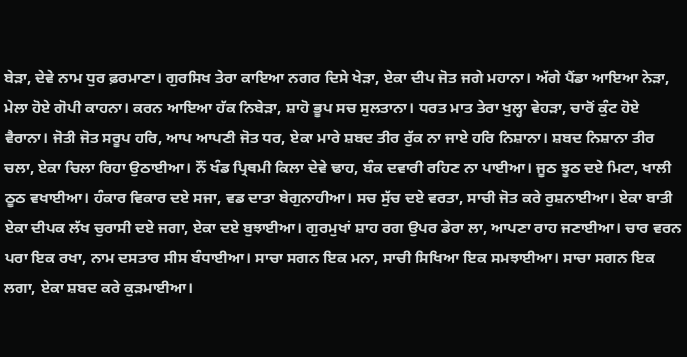ਬੇੜਾ, ਦੇਵੇ ਨਾਮ ਧੁਰ ਫ਼ਰਮਾਣਾ। ਗੁਰਸਿਖ ਤੇਰਾ ਕਾਇਆ ਨਗਰ ਦਿਸੇ ਖੇੜਾ, ਏਕਾ ਦੀਪ ਜੋਤ ਜਗੇ ਮਹਾਨਾ। ਅੱਗੇ ਪੈਂਡਾ ਆਇਆ ਨੇੜਾ, ਮੇਲਾ ਹੋਏ ਗੋਪੀ ਕਾਹਨਾ। ਕਰਨ ਆਇਆ ਹੱਕ ਨਿਬੇੜਾ, ਸ਼ਾਹੋ ਭੂਪ ਸਚ ਸੁਲਤਾਨਾ। ਧਰਤ ਮਾਤ ਤੇਰਾ ਖੁਲ੍ਹਾ ਵੇਹੜਾ, ਚਾਰੋਂ ਕੁੰਟ ਹੋਏ ਵੈਰਾਨਾ। ਜੋਤੀ ਜੋਤ ਸਰੂਪ ਹਰਿ, ਆਪ ਆਪਣੀ ਜੋਤ ਧਰ, ਏਕਾ ਮਾਰੇ ਸ਼ਬਦ ਤੀਰ ਰੁੱਕ ਨਾ ਜਾਏ ਹਰਿ ਨਿਸ਼ਾਨਾ। ਸ਼ਬਦ ਨਿਸ਼ਾਨਾ ਤੀਰ ਚਲਾ, ਏਕਾ ਚਿਲਾ ਰਿਹਾ ਉਠਾਈਆ। ਨੌਂ ਖੰਡ ਪ੍ਰਿਥਮੀ ਕਿਲਾ ਦੇਵੇ ਢਾਹ, ਬੰਕ ਦਵਾਰੀ ਰਹਿਣ ਨਾ ਪਾਈਆ। ਜੂਠ ਝੂਠ ਦਏ ਮਿਟਾ, ਖਾਲੀ ਠੂਠ ਵਖਾਈਆ। ਹੰਕਾਰ ਵਿਕਾਰ ਦਏ ਸਜਾ, ਵਡ ਦਾਤਾ ਬੇਗੁਨਾਹੀਆ। ਸਚ ਸੁੱਚ ਦਏ ਵਰਤਾ, ਸਾਚੀ ਜੋਤ ਕਰੇ ਰੁਸ਼ਨਾਈਆ। ਏਕਾ ਬਾਤੀ ਏਕਾ ਦੀਪਕ ਲੱਖ ਚੁਰਾਸੀ ਦਏ ਜਗਾ, ਏਕਾ ਦਏ ਬੁਝਾਈਆ। ਗੁਰਮੁਖਾਂ ਸ਼ਾਹ ਰਗ ਉਪਰ ਡੇਰਾ ਲਾ, ਆਪਣਾ ਰਾਹ ਜਣਾਈਆ। ਚਾਰ ਵਰਨ ਪਰਾ ਇਕ ਰਖਾ, ਨਾਮ ਦਸਤਾਰ ਸੀਸ ਬੰਧਾਈਆ। ਸਾਚਾ ਸਗਨ ਇਕ ਮਨਾ, ਸਾਚੀ ਸਿਖਿਆ ਇਕ ਸਮਝਾਈਆ। ਸਾਚਾ ਸਗਨ ਇਕ ਲਗਾ, ਏਕਾ ਸ਼ਬਦ ਕਰੇ ਕੁੜਮਾਈਆ।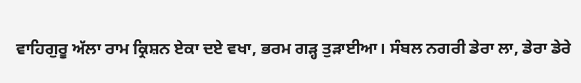ਵਾਹਿਗੁਰੂ ਅੱਲਾ ਰਾਮ ਕ੍ਰਿਸ਼ਨ ਏਕਾ ਦਏ ਵਖਾ, ਭਰਮ ਗੜ੍ਹ ਤੁੜਾਈਆ। ਸੰਬਲ ਨਗਰੀ ਡੇਰਾ ਲਾ, ਡੇਰਾ ਡੇਰੇ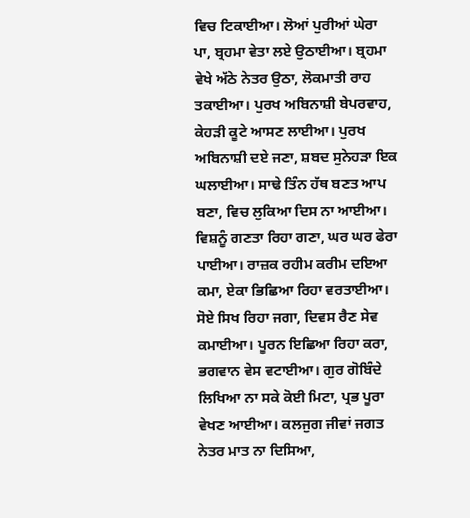ਵਿਚ ਟਿਕਾਈਆ। ਲੋਆਂ ਪੁਰੀਆਂ ਘੇਰਾ ਪਾ, ਬ੍ਰਹਮਾ ਵੇਤਾ ਲਏ ਉਠਾਈਆ। ਬ੍ਰਹਮਾ ਵੇਖੇ ਅੱਠੇ ਨੇਤਰ ਉਠਾ, ਲੋਕਮਾਤੀ ਰਾਹ ਤਕਾਈਆ। ਪੁਰਖ ਅਬਿਨਾਸ਼ੀ ਬੇਪਰਵਾਹ, ਕੇਹੜੀ ਕੂਟੇ ਆਸਣ ਲਾਈਆ। ਪੁਰਖ ਅਬਿਨਾਸ਼ੀ ਦਏ ਜਣਾ, ਸ਼ਬਦ ਸੁਨੇਹੜਾ ਇਕ ਘਲਾਈਆ। ਸਾਢੇ ਤਿੰਨ ਹੱਥ ਬਣਤ ਆਪ ਬਣਾ, ਵਿਚ ਲੁਕਿਆ ਦਿਸ ਨਾ ਆਈਆ। ਵਿਸ਼ਨੂੰ ਗਣਤਾ ਰਿਹਾ ਗਣਾ, ਘਰ ਘਰ ਫੇਰਾ ਪਾਈਆ। ਰਾਜ਼ਕ ਰਹੀਮ ਕਰੀਮ ਦਇਆ ਕਮਾ, ਏਕਾ ਭਿਛਿਆ ਰਿਹਾ ਵਰਤਾਈਆ। ਸੋਏ ਸਿਖ ਰਿਹਾ ਜਗਾ, ਦਿਵਸ ਰੈਣ ਸੇਵ ਕਮਾਈਆ। ਪੂਰਨ ਇਛਿਆ ਰਿਹਾ ਕਰਾ, ਭਗਵਾਨ ਵੇਸ ਵਟਾਈਆ। ਗੁਰ ਗੋਬਿੰਦੇ ਲਿਖਿਆ ਨਾ ਸਕੇ ਕੋਈ ਮਿਟਾ, ਪ੍ਰਭ ਪੂਰਾ ਵੇਖਣ ਆਈਆ। ਕਲਜੁਗ ਜੀਵਾਂ ਜਗਤ ਨੇਤਰ ਮਾਤ ਨਾ ਦਿਸਿਆ,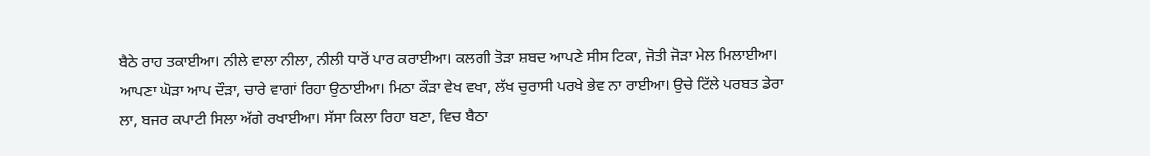ਬੈਠੇ ਰਾਹ ਤਕਾਈਆ। ਨੀਲੇ ਵਾਲਾ ਨੀਲਾ, ਨੀਲੀ ਧਾਰੋਂ ਪਾਰ ਕਰਾਈਆ। ਕਲਗੀ ਤੋੜਾ ਸ਼ਬਦ ਆਪਣੇ ਸੀਸ ਟਿਕਾ, ਜੋਤੀ ਜੋੜਾ ਮੇਲ ਮਿਲਾਈਆ। ਆਪਣਾ ਘੋੜਾ ਆਪ ਦੌੜਾ, ਚਾਰੇ ਵਾਗਾਂ ਰਿਹਾ ਉਠਾਈਆ। ਮਿਠਾ ਕੌੜਾ ਵੇਖ ਵਖਾ, ਲੱਖ ਚੁਰਾਸੀ ਪਰਖੇ ਭੇਵ ਨਾ ਰਾਈਆ। ਉਚੇ ਟਿੱਲੇ ਪਰਬਤ ਡੇਰਾ ਲਾ, ਬਜਰ ਕਪਾਟੀ ਸਿਲਾ ਅੱਗੇ ਰਖਾਈਆ। ਸੱਸਾ ਕਿਲਾ ਰਿਹਾ ਬਣਾ, ਵਿਚ ਬੈਠਾ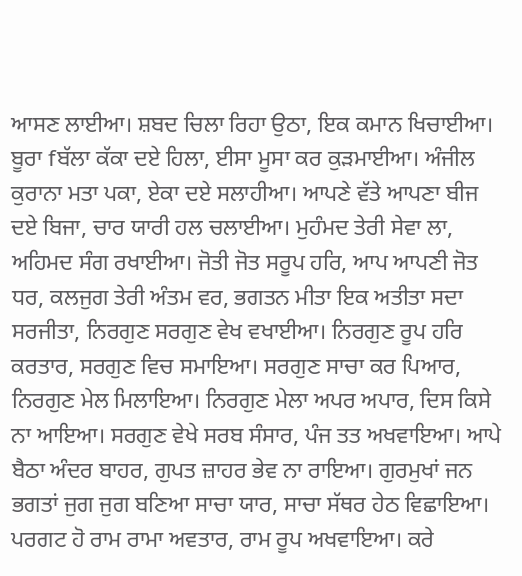ਆਸਣ ਲਾਈਆ। ਸ਼ਬਦ ਚਿਲਾ ਰਿਹਾ ਉਠਾ, ਇਕ ਕਮਾਨ ਖਿਚਾਈਆ। ਬੂਰਾ fਬੱਲਾ ਕੱਕਾ ਦਏ ਹਿਲਾ, ਈਸਾ ਮੂਸਾ ਕਰ ਕੁੜਮਾਈਆ। ਅੰਜੀਲ ਕੁਰਾਨਾ ਮਤਾ ਪਕਾ, ਏਕਾ ਦਏ ਸਲਾਹੀਆ। ਆਪਣੇ ਵੱਤੇ ਆਪਣਾ ਬੀਜ ਦਏ ਬਿਜਾ, ਚਾਰ ਯਾਰੀ ਹਲ ਚਲਾਈਆ। ਮੁਹੰਮਦ ਤੇਰੀ ਸੇਵਾ ਲਾ, ਅਹਿਮਦ ਸੰਗ ਰਖਾਈਆ। ਜੋਤੀ ਜੋਤ ਸਰੂਪ ਹਰਿ, ਆਪ ਆਪਣੀ ਜੋਤ ਧਰ, ਕਲਜੁਗ ਤੇਰੀ ਅੰਤਮ ਵਰ, ਭਗਤਨ ਮੀਤਾ ਇਕ ਅਤੀਤਾ ਸਦਾ ਸਰਜੀਤਾ, ਨਿਰਗੁਣ ਸਰਗੁਣ ਵੇਖ ਵਖਾਈਆ। ਨਿਰਗੁਣ ਰੂਪ ਹਰਿ ਕਰਤਾਰ, ਸਰਗੁਣ ਵਿਚ ਸਮਾਇਆ। ਸਰਗੁਣ ਸਾਚਾ ਕਰ ਪਿਆਰ, ਨਿਰਗੁਣ ਮੇਲ ਮਿਲਾਇਆ। ਨਿਰਗੁਣ ਮੇਲਾ ਅਪਰ ਅਪਾਰ, ਦਿਸ ਕਿਸੇ ਨਾ ਆਇਆ। ਸਰਗੁਣ ਵੇਖੇ ਸਰਬ ਸੰਸਾਰ, ਪੰਜ ਤਤ ਅਖਵਾਇਆ। ਆਪੇ ਬੈਠਾ ਅੰਦਰ ਬਾਹਰ, ਗੁਪਤ ਜ਼ਾਹਰ ਭੇਵ ਨਾ ਰਾਇਆ। ਗੁਰਮੁਖਾਂ ਜਨ ਭਗਤਾਂ ਜੁਗ ਜੁਗ ਬਣਿਆ ਸਾਚਾ ਯਾਰ, ਸਾਚਾ ਸੱਥਰ ਹੇਠ ਵਿਛਾਇਆ। ਪਰਗਟ ਹੋ ਰਾਮ ਰਾਮਾ ਅਵਤਾਰ, ਰਾਮ ਰੂਪ ਅਖਵਾਇਆ। ਕਰੇ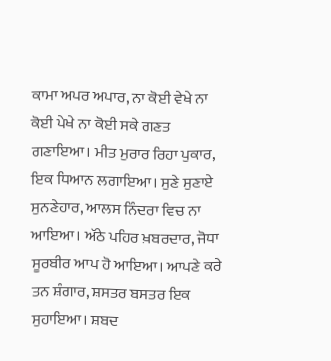ਕਾਮਾ ਅਪਰ ਅਪਾਰ, ਨਾ ਕੋਈ ਵੇਖੇ ਨਾ ਕੋਈ ਪੇਖੇ ਨਾ ਕੋਈ ਸਕੇ ਗਣਤ ਗਣਾਇਆ। ਮੀਤ ਮੁਰਾਰ ਰਿਹਾ ਪੁਕਾਰ, ਇਕ ਧਿਆਨ ਲਗਾਇਆ। ਸੁਣੇ ਸੁਣਾਏ ਸੁਨਣੇਹਾਰ, ਆਲਸ ਨਿੰਦਰਾ ਵਿਚ ਨਾ ਆਇਆ। ਅੱਠੇ ਪਹਿਰ ਖ਼ਬਰਦਾਰ, ਜੋਧਾ ਸੂਰਬੀਰ ਆਪ ਹੋ ਆਇਆ। ਆਪਣੇ ਕਰੇ ਤਨ ਸ਼ੰਗਾਰ, ਸ਼ਸਤਰ ਬਸਤਰ ਇਕ ਸੁਹਾਇਆ। ਸ਼ਬਦ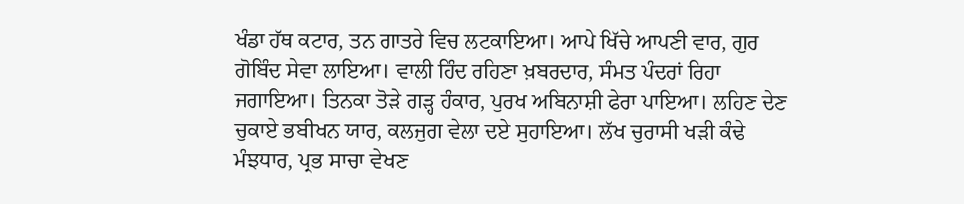ਖੰਡਾ ਹੱਥ ਕਟਾਰ, ਤਨ ਗਾਤਰੇ ਵਿਚ ਲਟਕਾਇਆ। ਆਪੇ ਖਿੱਚੇ ਆਪਣੀ ਵਾਰ, ਗੁਰ ਗੋਬਿੰਦ ਸੇਵਾ ਲਾਇਆ। ਵਾਲੀ ਹਿੰਦ ਰਹਿਣਾ ਖ਼ਬਰਦਾਰ, ਸੰਮਤ ਪੰਦਰਾਂ ਰਿਹਾ ਜਗਾਇਆ। ਤਿਨਕਾ ਤੋੜੇ ਗੜ੍ਹ ਹੰਕਾਰ, ਪੁਰਖ ਅਬਿਨਾਸ਼ੀ ਫੇਰਾ ਪਾਇਆ। ਲਹਿਣ ਦੇਣ ਚੁਕਾਏ ਭਬੀਖਨ ਯਾਰ, ਕਲਜੁਗ ਵੇਲਾ ਦਏ ਸੁਹਾਇਆ। ਲੱਖ ਚੁਰਾਸੀ ਖੜੀ ਕੰਢੇ ਮੰਝਧਾਰ, ਪ੍ਰਭ ਸਾਚਾ ਵੇਖਣ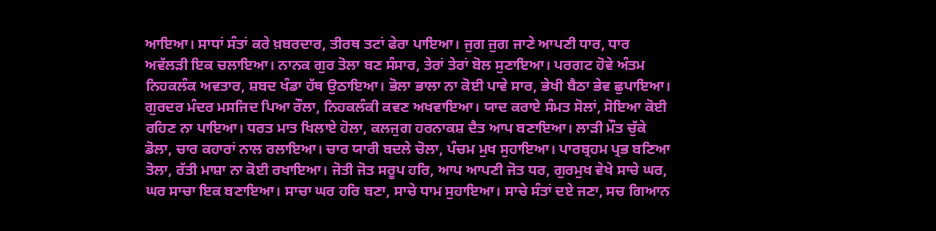ਆਇਆ। ਸਾਧਾਂ ਸੰਤਾਂ ਕਰੇ ਖ਼ਬਰਦਾਰ, ਤੀਰਥ ਤਟਾਂ ਫੇਰਾ ਪਾਇਆ। ਜੁਗ ਜੁਗ ਜਾਣੇ ਆਪਣੀ ਧਾਰ, ਧਾਰ ਅਵੱਲੜੀ ਇਕ ਚਲਾਇਆ। ਨਾਨਕ ਗੁਰ ਤੋਲਾ ਬਣ ਸੰਸਾਰ, ਤੇਰਾਂ ਤੇਰਾਂ ਬੋਲ ਸੁਣਾਇਆ। ਪਰਗਟ ਹੋਵੇ ਅੰਤਮ ਨਿਹਕਲੰਕ ਅਵਤਾਰ, ਸ਼ਬਦ ਖੰਡਾ ਹੱਥ ਉਠਾਇਆ। ਭੋਲਾ ਭਾਲਾ ਨਾ ਕੋਈ ਪਾਵੇ ਸਾਰ, ਭੇਖੀ ਬੈਠਾ ਭੇਵ ਛੁਪਾਇਆ। ਗੁਰਦਰ ਮੰਦਰ ਮਸਜਿਦ ਪਿਆ ਰੌਲਾ, ਨਿਹਕਲੰਕੀ ਕਵਣ ਅਖਵਾਇਆ। ਯਾਦ ਕਰਾਏ ਸੰਮਤ ਸੋਲਾਂ, ਸੋਇਆ ਕੋਈ ਰਹਿਣ ਨਾ ਪਾਇਆ। ਧਰਤ ਮਾਤ ਖਿਲਾਏ ਹੋਲਾ, ਕਲਜੁਗ ਹਰਨਾਕਸ਼ ਦੈਤ ਆਪ ਬਣਾਇਆ। ਲਾੜੀ ਮੌਤ ਚੁੱਕੇ ਡੋਲਾ, ਚਾਰ ਕਹਾਰਾਂ ਨਾਲ ਰਲਾਇਆ। ਚਾਰ ਯਾਰੀ ਬਦਲੇ ਚੋਲਾ, ਪੰਚਮ ਮੁਖ ਸੁਹਾਇਆ। ਪਾਰਬ੍ਰਹਮ ਪ੍ਰਭ ਬਣਿਆ ਤੋਲਾ, ਰੱਤੀ ਮਾਸ਼ਾ ਨਾ ਕੋਈ ਰਖਾਇਆ। ਜੋਤੀ ਜੋਤ ਸਰੂਪ ਹਰਿ, ਆਪ ਆਪਣੀ ਜੋਤ ਧਰ, ਗੁਰਮੁਖ ਵੇਖੇ ਸਾਚੇ ਘਰ, ਘਰ ਸਾਚਾ ਇਕ ਬਣਾਇਆ। ਸਾਚਾ ਘਰ ਹਰਿ ਬਣਾ, ਸਾਚੇ ਧਾਮ ਸੁਹਾਇਆ। ਸਾਚੇ ਸੰਤਾਂ ਦਏ ਜਣਾ, ਸਚ ਗਿਆਨ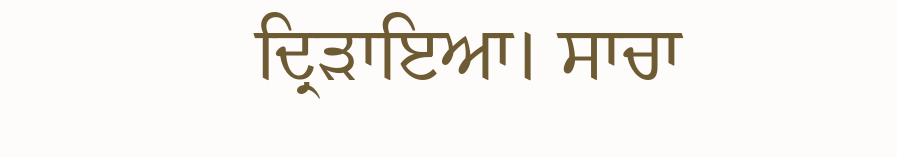ਦ੍ਰਿੜਾਇਆ। ਸਾਚਾ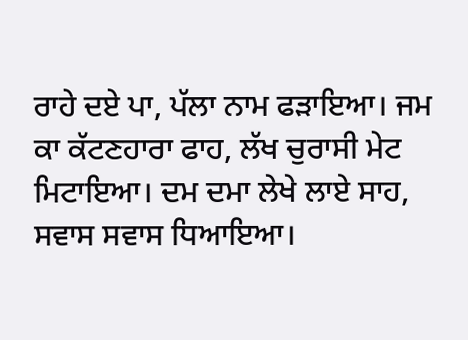ਰਾਹੇ ਦਏ ਪਾ, ਪੱਲਾ ਨਾਮ ਫੜਾਇਆ। ਜਮ ਕਾ ਕੱਟਣਹਾਰਾ ਫਾਹ, ਲੱਖ ਚੁਰਾਸੀ ਮੇਟ ਮਿਟਾਇਆ। ਦਮ ਦਮਾ ਲੇਖੇ ਲਾਏ ਸਾਹ, ਸਵਾਸ ਸਵਾਸ ਧਿਆਇਆ।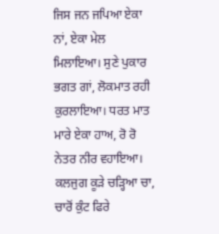ਜਿਸ ਜਨ ਜਪਿਆ ਏਕਾ ਨਾਂ, ਏਕਾ ਮੇਲ ਮਿਲਾਇਆ। ਸੁਣੇ ਪੁਕਾਰ ਭਗਤ ਗਾਂ, ਲੋਕਮਾਤ ਰਹੀ ਕੁਰਲਾਇਆ। ਧਰਤ ਮਾਤ ਮਾਰੇ ਏਕਾ ਹਾਅ, ਰੋ ਰੋ ਨੇਤਰ ਨੀਰ ਵਹਾਇਆ। ਕਲਜੁਗ ਕੂੜੇ ਚੜ੍ਹਿਆ ਚਾ, ਚਾਰੋਂ ਕੁੰਟ ਫਿਰੇ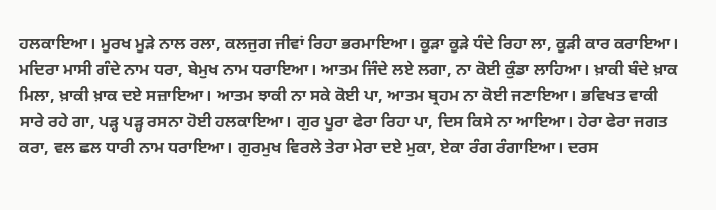ਹਲਕਾਇਆ। ਮੂਰਖ ਮੂੜੇ ਨਾਲ ਰਲਾ, ਕਲਜੁਗ ਜੀਵਾਂ ਰਿਹਾ ਭਰਮਾਇਆ। ਕੂੜਾ ਕੂੜੇ ਧੰਦੇ ਰਿਹਾ ਲਾ, ਕੂੜੀ ਕਾਰ ਕਰਾਇਆ। ਮਦਿਰਾ ਮਾਸੀ ਗੰਦੇ ਨਾਮ ਧਰਾ, ਬੇਮੁਖ ਨਾਮ ਧਰਾਇਆ। ਆਤਮ ਜਿੰਦੇ ਲਏ ਲਗਾ, ਨਾ ਕੋਈ ਕੁੰਡਾ ਲਾਹਿਆ। ਖ਼ਾਕੀ ਬੰਦੇ ਖ਼ਾਕ ਮਿਲਾ, ਖ਼ਾਕੀ ਖ਼ਾਕ ਦਏ ਸਜ਼ਾਇਆ। ਆਤਮ ਝਾਕੀ ਨਾ ਸਕੇ ਕੋਈ ਪਾ, ਆਤਮ ਬ੍ਰਹਮ ਨਾ ਕੋਈ ਜਣਾਇਆ। ਭਵਿਖਤ ਵਾਕੀ ਸਾਰੇ ਰਹੇ ਗਾ, ਪੜ੍ਹ ਪੜ੍ਹ ਰਸਨਾ ਹੋਈ ਹਲਕਾਇਆ। ਗੁਰ ਪੂਰਾ ਫੇਰਾ ਰਿਹਾ ਪਾ, ਦਿਸ ਕਿਸੇ ਨਾ ਆਇਆ। ਹੇਰਾ ਫੇਰਾ ਜਗਤ ਕਰਾ, ਵਲ ਛਲ ਧਾਰੀ ਨਾਮ ਧਰਾਇਆ। ਗੁਰਮੁਖ ਵਿਰਲੇ ਤੇਰਾ ਮੇਰਾ ਦਏ ਮੁਕਾ, ਏਕਾ ਰੰਗ ਰੰਗਾਇਆ। ਦਰਸ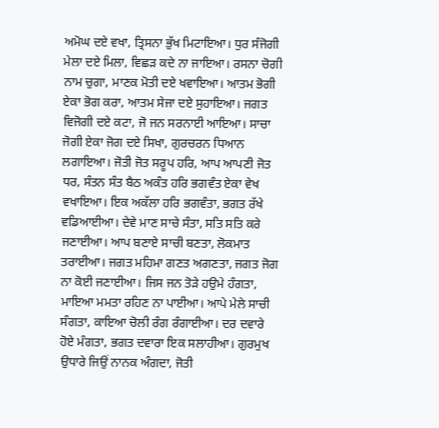ਅਮੋਘ ਦਏ ਵਖਾ, ਤ੍ਰਿਸਨਾ ਭੁੱਖ ਮਿਟਾਇਆ। ਧੁਰ ਸੰਜੋਗੀ ਮੇਲਾ ਦਏ ਮਿਲਾ, ਵਿਛੜ ਕਦੇ ਨਾ ਜਾਇਆ। ਰਸਨਾ ਚੋਗੀ ਨਾਮ ਚੁਗਾ, ਮਾਣਕ ਮੋਤੀ ਦਏ ਖਵਾਇਆ। ਆਤਮ ਭੋਗੀ ਏਕਾ ਭੋਗ ਕਰਾ, ਆਤਮ ਸੇਜਾ ਦਏ ਸੁਹਾਇਆ। ਜਗਤ ਵਿਜੋਗੀ ਦਏ ਕਟਾ, ਜੋ ਜਨ ਸਰਨਾਈ ਆਇਆ। ਸਾਚਾ ਜੋਗੀ ਏਕਾ ਜੋਗ ਦਏ ਸਿਖਾ, ਗੁਰਚਰਨ ਧਿਆਨ ਲਗਾਇਆ। ਜੋਤੀ ਜੋਤ ਸਰੂਪ ਹਰਿ, ਆਪ ਆਪਣੀ ਜੋਤ ਧਰ, ਸੰਤਨ ਸੰਤ ਬੈਠ ਅਕੰਤ ਹਰਿ ਭਗਵੰਤ ਏਕਾ ਵੇਖ ਵਖਾਇਆ। ਇਕ ਅਕੱਲਾ ਹਰਿ ਭਗਵੰਤਾ, ਭਗਤ ਰੱਖੇ ਵਡਿਆਈਆ। ਦੇਵੇ ਮਾਣ ਸਾਚੇ ਸੰਤਾ, ਸਤਿ ਸਤਿ ਕਰੇ ਜਣਾਈਆ। ਆਪ ਬਣਾਏ ਸਾਚੀ ਬਣਤਾ, ਲੋਕਮਾਤ ਤਰਾਈਆ। ਜਗਤ ਮਹਿਮਾ ਗਣਤ ਅਗਣਤਾ, ਜਗਤ ਜੋਗ ਨਾ ਕੋਈ ਜਣਾਈਆ। ਜਿਸ ਜਨ ਤੋੜੇ ਹਉਮੇ ਹੰਗਤਾ, ਮਾਇਆ ਮਮਤਾ ਰਹਿਣ ਨਾ ਪਾਈਆ। ਆਪੇ ਮੇਲੇ ਸਾਚੀ ਸੰਗਤਾ, ਕਾਇਆ ਚੋਲੀ ਰੰਗ ਰੰਗਾਈਆ। ਦਰ ਦਵਾਰੇ ਹੋਏ ਮੰਗਤਾ, ਭਗਤ ਦਵਾਰਾ ਇਕ ਸਲਾਹੀਆ। ਗੁਰਮੁਖ ਉਧਾਰੇ ਜਿਉਂ ਨਾਨਕ ਅੰਗਦਾ, ਜੋਤੀ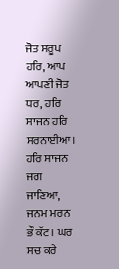ਜੋਤ ਸਰੂਪ ਹਰਿ, ਆਪ ਆਪਣੀ ਜੋਤ ਧਰ, ਹਰਿ ਸਾਜਨ ਹਰਿ ਸਰਨਾਈਆ। ਹਰਿ ਸਾਜਨ ਜਗ ਜਾਣਿਆ, ਜਨਮ ਮਰਨ ਭੌ ਕੱਟ। ਘਰ ਸਚ ਕਰੇ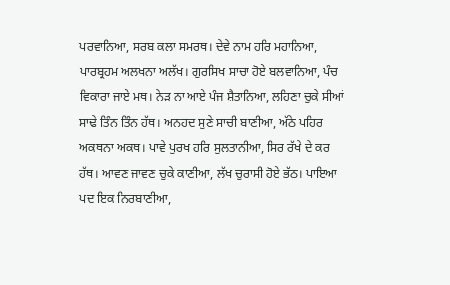ਪਰਵਾਨਿਆ, ਸਰਬ ਕਲਾ ਸਮਰਥ। ਦੇਵੇ ਨਾਮ ਹਰਿ ਮਹਾਨਿਆ, ਪਾਰਬ੍ਰਹਮ ਅਲਖਨਾ ਅਲੱਖ। ਗੁਰਸਿਖ ਸਾਚਾ ਹੋਏ ਬਲਵਾਨਿਆ, ਪੰਚ ਵਿਕਾਰਾ ਜਾਏ ਮਥ। ਨੇੜ ਨਾ ਆਏ ਪੰਜ ਸ਼ੈਤਾਨਿਆ, ਲਹਿਣਾ ਚੁਕੇ ਸੀਆਂ ਸਾਢੇ ਤਿੰਨ ਤਿੰਨ ਹੱਥ। ਅਨਹਦ ਸੁਣੇ ਸਾਚੀ ਬਾਣੀਆ, ਅੱਠੇ ਪਹਿਰ ਅਕਥਨਾ ਅਕਥ। ਪਾਵੇ ਪੁਰਖ ਹਰਿ ਸੁਲਤਾਨੀਆ, ਸਿਰ ਰੱਖੇ ਦੇ ਕਰ ਹੱਥ। ਆਵਣ ਜਾਵਣ ਚੁਕੇ ਕਾਣੀਆ, ਲੱਖ ਚੁਰਾਸੀ ਹੋਏ ਭੱਠ। ਪਾਇਆ ਪਦ ਇਕ ਨਿਰਬਾਣੀਆ,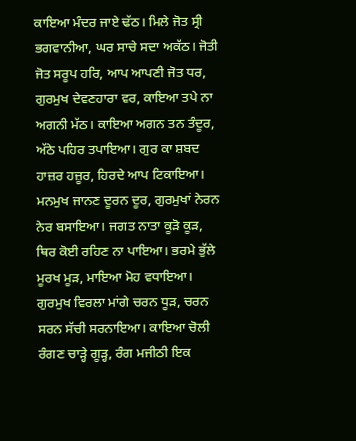ਕਾਇਆ ਮੰਦਰ ਜਾਏ ਢੱਠ। ਮਿਲੇ ਜੋਤ ਸ੍ਰੀ ਭਗਵਾਨੀਆ, ਘਰ ਸਾਚੇ ਸਦਾ ਅਕੱਠ। ਜੋਤੀ ਜੋਤ ਸਰੂਪ ਹਰਿ, ਆਪ ਆਪਣੀ ਜੋਤ ਧਰ, ਗੁਰਮੁਖ ਦੇਵਣਹਾਰਾ ਵਰ, ਕਾਇਆ ਤਪੇ ਨਾ ਅਗਨੀ ਮੱਠ। ਕਾਇਆ ਅਗਨ ਤਨ ਤੰਦੂਰ, ਅੱਠੇ ਪਹਿਰ ਤਪਾਇਆ। ਗੁਰ ਕਾ ਸ਼ਬਦ ਹਾਜ਼ਰ ਹਜ਼ੂਰ, ਹਿਰਦੇ ਆਪ ਟਿਕਾਇਆ। ਮਨਮੁਖ ਜਾਨਣ ਦੂਰਨ ਦੂਰ, ਗੁਰਮੁਖਾਂ ਨੇਰਨ ਨੇਰ ਬਸਾਇਆ। ਜਗਤ ਨਾਤਾ ਕੂੜੋ ਕੂੜ, ਥਿਰ ਕੋਈ ਰਹਿਣ ਨਾ ਪਾਇਆ। ਭਰਮੇ ਭੁੱਲੇ ਮੂਰਖ ਮੂੜ, ਮਾਇਆ ਮੋਹ ਵਧਾਇਆ। ਗੁਰਮੁਖ ਵਿਰਲਾ ਮਾਂਗੇ ਚਰਨ ਧੂੜ, ਚਰਨ ਸਰਨ ਸੱਚੀ ਸਰਨਾਇਆ। ਕਾਇਆ ਚੋਲੀ ਰੰਗਣ ਚਾੜ੍ਹੇ ਗੂੜ੍ਹ, ਰੰਗ ਮਜੀਠੀ ਇਕ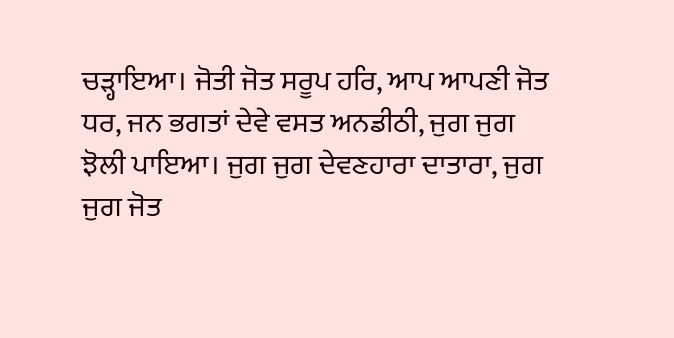ਚੜ੍ਹਾਇਆ। ਜੋਤੀ ਜੋਤ ਸਰੂਪ ਹਰਿ, ਆਪ ਆਪਣੀ ਜੋਤ ਧਰ, ਜਨ ਭਗਤਾਂ ਦੇਵੇ ਵਸਤ ਅਨਡੀਠੀ, ਜੁਗ ਜੁਗ ਝੋਲੀ ਪਾਇਆ। ਜੁਗ ਜੁਗ ਦੇਵਣਹਾਰਾ ਦਾਤਾਰਾ, ਜੁਗ ਜੁਗ ਜੋਤ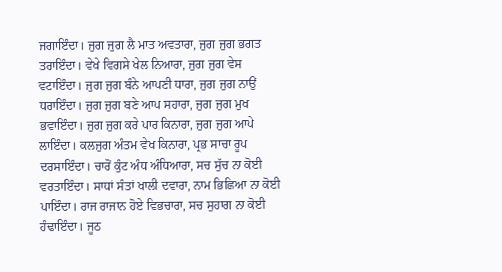ਜਗਾਇੰਦਾ। ਜੁਗ ਜੁਗ ਲੈ ਮਾਤ ਅਵਤਾਰਾ, ਜੁਗ ਜੁਗ ਭਗਤ ਤਰਾਇੰਦਾ। ਵੇਖੇ ਵਿਗਸੇ ਖੇਲ ਨਿਆਰਾ, ਜੁਗ ਜੁਗ ਵੇਸ ਵਟਾਇੰਦਾ। ਜੁਗ ਜੁਗ ਬੰਨੇ ਆਪਣੀ ਧਾਰਾ, ਜੁਗ ਜੁਗ ਨਾਉਂ ਧਰਾਇੰਦਾ। ਜੁਗ ਜੁਗ ਬਣੇ ਆਪ ਸਹਾਰਾ, ਜੁਗ ਜੁਗ ਮੁਖ ਭਵਾਇੰਦਾ। ਜੁਗ ਜੁਗ ਕਰੇ ਪਾਰ ਕਿਨਾਰਾ, ਜੁਗ ਜੁਗ ਆਪੇ ਲਾਇੰਦਾ। ਕਲਜੁਗ ਅੰਤਮ ਵੇਖ ਕਿਨਾਰਾ, ਪ੍ਰਭ ਸਾਚਾ ਰੂਪ ਦਰਸਾਇੰਦਾ। ਚਾਰੋਂ ਕੁੰਟ ਅੰਧ ਅੰਧਿਆਰਾ, ਸਚ ਸੁੱਚ ਨਾ ਕੋਈ ਵਰਤਾਇੰਦਾ। ਸਾਧਾਂ ਸੰਤਾਂ ਖਾਲੀ ਦਵਾਰਾ, ਨਾਮ ਭਿਛਿਆ ਨਾ ਕੋਈ ਪਾਇੰਦਾ। ਰਾਜ ਰਾਜਾਨ ਹੋਏ ਵਿਭਚਾਰਾ, ਸਚ ਸੁਹਾਗ ਨਾ ਕੋਈ ਹੰਢਾਇੰਦਾ। ਜੂਠ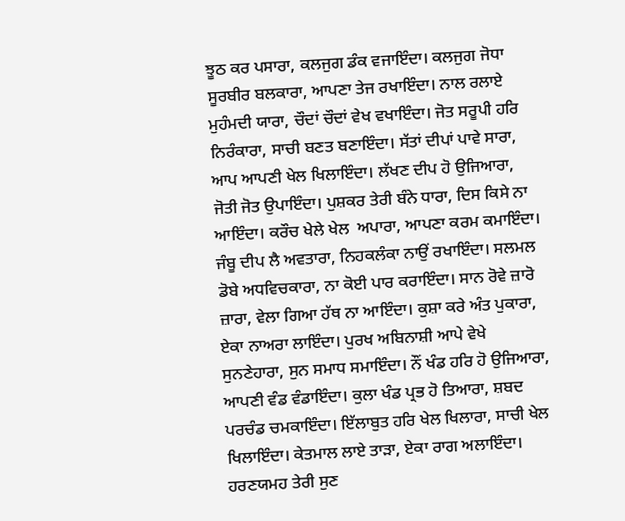ਝੂਠ ਕਰ ਪਸਾਰਾ, ਕਲਜੁਗ ਡੰਕ ਵਜਾਇੰਦਾ। ਕਲਜੁਗ ਜੋਧਾ ਸੂਰਬੀਰ ਬਲਕਾਰਾ, ਆਪਣਾ ਤੇਜ ਰਖਾਇੰਦਾ। ਨਾਲ ਰਲਾਏ ਮੁਹੰਮਦੀ ਯਾਰਾ, ਚੌਦਾਂ ਚੌਦਾਂ ਵੇਖ ਵਖਾਇੰਦਾ। ਜੋਤ ਸਰੂਪੀ ਹਰਿ ਨਿਰੰਕਾਰਾ, ਸਾਚੀ ਬਣਤ ਬਣਾਇੰਦਾ। ਸੱਤਾਂ ਦੀਪਾਂ ਪਾਵੇ ਸਾਰਾ, ਆਪ ਆਪਣੀ ਖੇਲ ਖਿਲਾਇੰਦਾ। ਲੱਖਣ ਦੀਪ ਹੋ ਉਜਿਆਰਾ, ਜੋਤੀ ਜੋਤ ਉਪਾਇੰਦਾ। ਪੁਸ਼ਕਰ ਤੇਰੀ ਬੰਨੇ ਧਾਰਾ, ਦਿਸ ਕਿਸੇ ਨਾ ਆਇੰਦਾ। ਕਰੌਚ ਖੇਲੇ ਖੇਲ  ਅਪਾਰਾ, ਆਪਣਾ ਕਰਮ ਕਮਾਇੰਦਾ। ਜੰਬੂ ਦੀਪ ਲੈ ਅਵਤਾਰਾ, ਨਿਹਕਲੰਕਾ ਨਾਉਂ ਰਖਾਇੰਦਾ। ਸਲਮਲ ਡੋਬੇ ਅਧਵਿਚਕਾਰਾ, ਨਾ ਕੋਈ ਪਾਰ ਕਰਾਇੰਦਾ। ਸਾਨ ਰੋਵੇ ਜ਼ਾਰੋ ਜ਼ਾਰਾ, ਵੇਲਾ ਗਿਆ ਹੱਥ ਨਾ ਆਇੰਦਾ। ਕੁਸ਼ਾ ਕਰੇ ਅੰਤ ਪੁਕਾਰਾ, ਏਕਾ ਨਾਅਰਾ ਲਾਇੰਦਾ। ਪੁਰਖ ਅਬਿਨਾਸ਼ੀ ਆਪੇ ਵੇਖੇ ਸੁਨਣੇਹਾਰਾ, ਸੁਨ ਸਮਾਧ ਸਮਾਇੰਦਾ। ਨੌਂ ਖੰਡ ਹਰਿ ਹੋ ਉਜਿਆਰਾ, ਆਪਣੀ ਵੰਡ ਵੰਡਾਇੰਦਾ। ਕੁਲਾ ਖੰਡ ਪ੍ਰਭ ਹੋ ਤਿਆਰਾ, ਸ਼ਬਦ ਪਰਚੰਡ ਚਮਕਾਇੰਦਾ। ਇੱਲਾਬੁਤ ਹਰਿ ਖੇਲ ਖਿਲਾਰਾ, ਸਾਚੀ ਖੇਲ ਖਿਲਾਇੰਦਾ। ਕੇਤਮਾਲ ਲਾਏ ਤਾੜਾ, ਏਕਾ ਰਾਗ ਅਲਾਇੰਦਾ। ਹਰਣਯਮਹ ਤੇਰੀ ਸੁਣ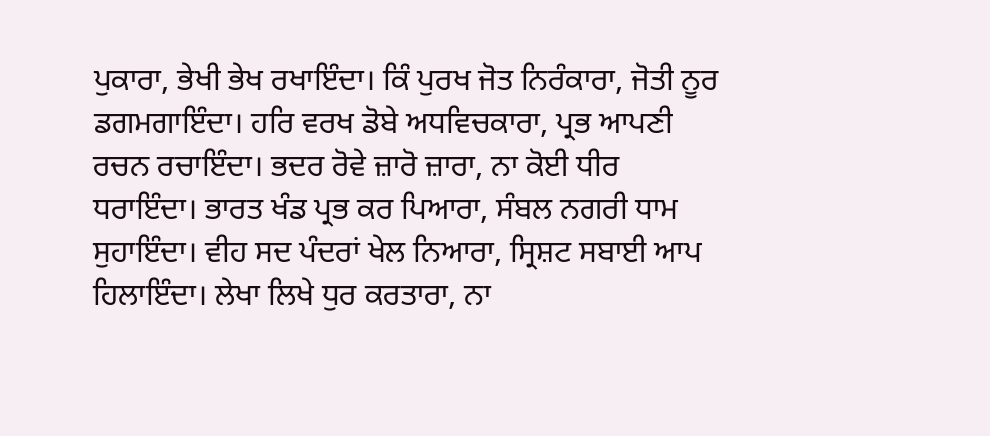ਪੁਕਾਰਾ, ਭੇਖੀ ਭੇਖ ਰਖਾਇੰਦਾ। ਕਿੰ ਪੁਰਖ ਜੋਤ ਨਿਰੰਕਾਰਾ, ਜੋਤੀ ਨੂਰ ਡਗਮਗਾਇੰਦਾ। ਹਰਿ ਵਰਖ ਡੋਬੇ ਅਧਵਿਚਕਾਰਾ, ਪ੍ਰਭ ਆਪਣੀ ਰਚਨ ਰਚਾਇੰਦਾ। ਭਦਰ ਰੋਵੇ ਜ਼ਾਰੋ ਜ਼ਾਰਾ, ਨਾ ਕੋਈ ਧੀਰ ਧਰਾਇੰਦਾ। ਭਾਰਤ ਖੰਡ ਪ੍ਰਭ ਕਰ ਪਿਆਰਾ, ਸੰਬਲ ਨਗਰੀ ਧਾਮ ਸੁਹਾਇੰਦਾ। ਵੀਹ ਸਦ ਪੰਦਰਾਂ ਖੇਲ ਨਿਆਰਾ, ਸ੍ਰਿਸ਼ਟ ਸਬਾਈ ਆਪ ਹਿਲਾਇੰਦਾ। ਲੇਖਾ ਲਿਖੇ ਧੁਰ ਕਰਤਾਰਾ, ਨਾ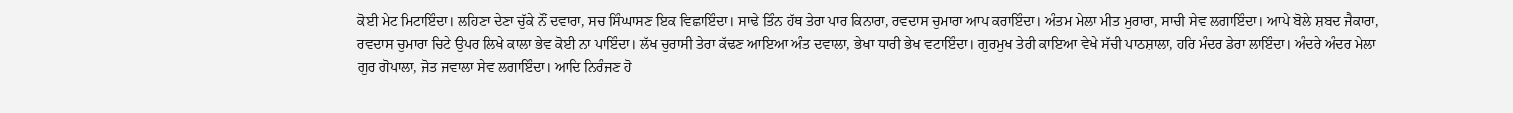ਕੋਈ ਮੇਟ ਮਿਟਾਇੰਦਾ। ਲਹਿਣਾ ਦੇਣਾ ਚੁੱਕੇ ਨੌਂ ਦਵਾਰਾ, ਸਚ ਸਿੰਘਾਸਣ ਇਕ ਵਿਛਾਇੰਦਾ। ਸਾਢੇ ਤਿੰਨ ਹੱਥ ਤੇਰਾ ਪਾਰ ਕਿਨਾਰਾ, ਰਵਦਾਸ ਚੁਮਾਰਾ ਆਪ ਕਰਾਇੰਦਾ। ਅੰਤਮ ਮੇਲਾ ਮੀਤ ਮੁਰਾਰਾ, ਸਾਚੀ ਸੇਵ ਲਗਾਇੰਦਾ। ਆਪੇ ਬੋਲੇ ਸ਼ਬਦ ਜੈਕਾਰਾ, ਰਵਦਾਸ ਚੁਮਾਰਾ ਚਿਟੇ ਉਪਰ ਲਿਖੇ ਕਾਲਾ ਭੇਵ ਕੋਈ ਨਾ ਪਾਇੰਦਾ। ਲੱਖ ਚੁਰਾਸੀ ਤੇਰਾ ਕੱਢਣ ਆਇਆ ਅੰਤ ਦਵਾਲਾ, ਭੇਖਾ ਧਾਰੀ ਭੇਖ ਵਟਾਇੰਦਾ। ਗੁਰਮੁਖ ਤੇਰੀ ਕਾਇਆ ਵੇਖੇ ਸੱਚੀ ਪਾਠਸ਼ਾਲਾ, ਹਰਿ ਮੰਦਰ ਡੇਰਾ ਲਾਇੰਦਾ। ਅੰਦਰੇ ਅੰਦਰ ਮੇਲਾ ਗੁਰ ਗੋਪਾਲਾ, ਜੋਤ ਜਵਾਲਾ ਸੇਵ ਲਗਾਇੰਦਾ। ਆਦਿ ਨਿਰੰਜਣ ਹੋ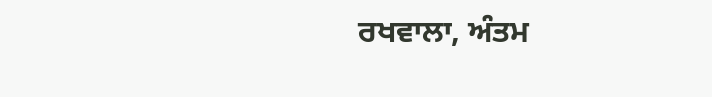ਰਖਵਾਲਾ, ਅੰਤਮ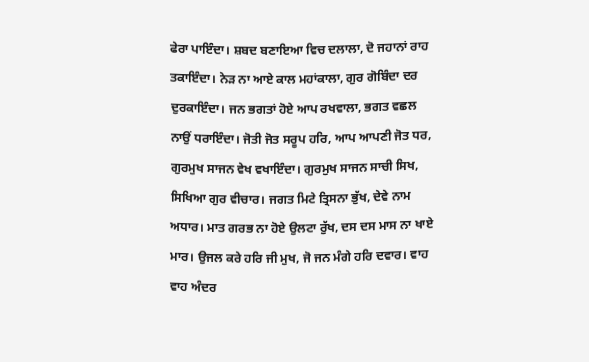ਫੇਰਾ ਪਾਇੰਦਾ। ਸ਼ਬਦ ਬਣਾਇਆ ਵਿਚ ਦਲਾਲਾ, ਦੋ ਜਹਾਨਾਂ ਰਾਹ ਤਕਾਇੰਦਾ। ਨੇੜ ਨਾ ਆਏ ਕਾਲ ਮਹਾਂਕਾਲਾ, ਗੁਰ ਗੋਬਿੰਦਾ ਦਰ ਦੁਰਕਾਇੰਦਾ। ਜਨ ਭਗਤਾਂ ਹੋਏ ਆਪ ਰਖਵਾਲਾ, ਭਗਤ ਵਛਲ ਨਾਉਂ ਧਰਾਇੰਦਾ। ਜੋਤੀ ਜੋਤ ਸਰੂਪ ਹਰਿ, ਆਪ ਆਪਣੀ ਜੋਤ ਧਰ, ਗੁਰਮੁਖ ਸਾਜਨ ਵੇਖ ਵਖਾਇੰਦਾ। ਗੁਰਮੁਖ ਸਾਜਨ ਸਾਚੀ ਸਿਖ, ਸਿਖਿਆ ਗੁਰ ਵੀਚਾਰ। ਜਗਤ ਮਿਟੇ ਤ੍ਰਿਸਨਾ ਭੁੱਖ, ਦੇਵੇ ਨਾਮ ਅਧਾਰ। ਮਾਤ ਗਰਭ ਨਾ ਹੋਏ ਉਲਟਾ ਰੁੱਖ, ਦਸ ਦਸ ਮਾਸ ਨਾ ਖਾਏ ਮਾਰ। ਉਜਲ ਕਰੇ ਹਰਿ ਜੀ ਮੁਖ, ਜੋ ਜਨ ਮੰਗੇ ਹਰਿ ਦਵਾਰ। ਵਾਹ ਵਾਹ ਅੰਦਰ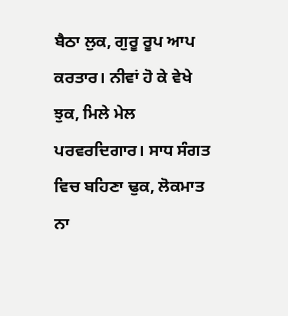ਬੈਠਾ ਲੁਕ, ਗੁਰੂ ਰੂਪ ਆਪ ਕਰਤਾਰ। ਨੀਵਾਂ ਹੋ ਕੇ ਵੇਖੇ ਝੁਕ, ਮਿਲੇ ਮੇਲ ਪਰਵਰਦਿਗਾਰ। ਸਾਧ ਸੰਗਤ ਵਿਚ ਬਹਿਣਾ ਢੁਕ, ਲੋਕਮਾਤ ਨਾ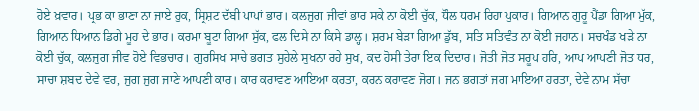ਹੋਏ ਖ਼ਵਾਰ। ਪ੍ਰਭ ਕਾ ਭਾਣਾ ਨਾ ਜਾਏ ਰੁਕ, ਸ੍ਰਿਸ਼ਟ ਦੱਬੀ ਪਾਪਾਂ ਭਾਰ। ਕਲਜੁਗ ਜੀਵਾਂ ਭਾਰ ਸਕੇ ਨਾ ਕੋਈ ਚੁੱਕ, ਧੌਲ ਧਰਮ ਰਿਹਾ ਪੁਕਾਰ। ਗਿਆਨ ਗੁਰੂ ਪੈਂਡਾ ਗਿਆ ਮੁੱਕ, ਗਿਆਨ ਧਿਆਨ ਡਿਗੇ ਮੂਹ ਦੇ ਭਾਰ। ਕਰਮਾ ਬੂਟਾ ਗਿਆ ਸੁੱਕ, ਫਲ ਦਿਸੇ ਨਾ ਕਿਸੇ ਡਾਲ੍ਹ। ਸ਼ਰਮ ਬੇੜਾ ਗਿਆ ਡੁੱਬ, ਸਤਿ ਸਤਿਵੰਤ ਨਾ ਕੋਈ ਜਹਾਨ। ਸਚਖੰਡ ਖੜੇ ਨਾ ਕੋਈ ਚੁੱਕ, ਕਲਜੁਗ ਜੀਵ ਹੋਏ ਵਿਭਚਾਰ। ਗੁਰਸਿਖ ਸਾਚੇ ਭਗਤ ਸੁਹੇਲੇ ਸੁਖਨਾ ਰਹੇ ਸੁਖ, ਕਦ ਹੋਸੀ ਤੇਰਾ ਇਕ ਦਿਦਾਰ। ਜੋਤੀ ਜੋਤ ਸਰੂਪ ਹਰਿ, ਆਪ ਆਪਣੀ ਜੋਤ ਧਰ, ਸਾਚਾ ਸ਼ਬਦ ਦੇਵੇ ਵਰ, ਜੁਗ ਜੁਗ ਜਾਣੇ ਆਪਣੀ ਕਾਰ। ਕਾਰ ਕਰਾਵਣ ਆਇਆ ਕਰਤਾ, ਕਰਨ ਕਰਾਵਣ ਜੋਗ। ਜਨ ਭਗਤਾਂ ਜਗ ਮਾਇਆ ਹਰਤਾ, ਦੇਵੇ ਨਾਮ ਸੱਚਾ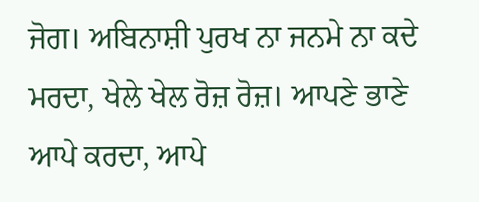ਜੋਗ। ਅਬਿਨਾਸ਼ੀ ਪੁਰਖ ਨਾ ਜਨਮੇ ਨਾ ਕਦੇ ਮਰਦਾ, ਖੇਲੇ ਖੇਲ ਰੋਜ਼ ਰੋਜ਼। ਆਪਣੇ ਭਾਣੇ ਆਪੇ ਕਰਦਾ, ਆਪੇ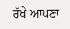ਰੱਖੇ ਆਪਣਾ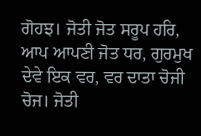ਗੋਹਝ। ਜੋਤੀ ਜੋਤ ਸਰੂਪ ਹਰਿ, ਆਪ ਆਪਣੀ ਜੋਤ ਧਰ, ਗੁਰਮੁਖ ਦੇਵੇ ਇਕ ਵਰ, ਵਰ ਦਾਤਾ ਚੋਜੀ ਚੋਜ। ਜੋਤੀ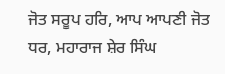ਜੋਤ ਸਰੂਪ ਹਰਿ, ਆਪ ਆਪਣੀ ਜੋਤ ਧਰ, ਮਹਾਰਾਜ ਸ਼ੇਰ ਸਿੰਘ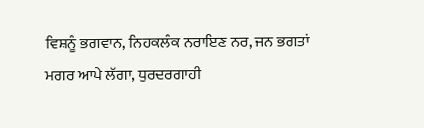ਵਿਸ਼ਨੂੰ ਭਗਵਾਨ, ਨਿਹਕਲੰਕ ਨਰਾਇਣ ਨਰ, ਜਨ ਭਗਤਾਂ ਮਗਰ ਆਪੇ ਲੱਗਾ, ਧੁਰਦਰਗਾਹੀ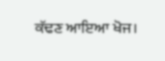ਕੱਢਣ ਆਇਆ ਖੋਜ।